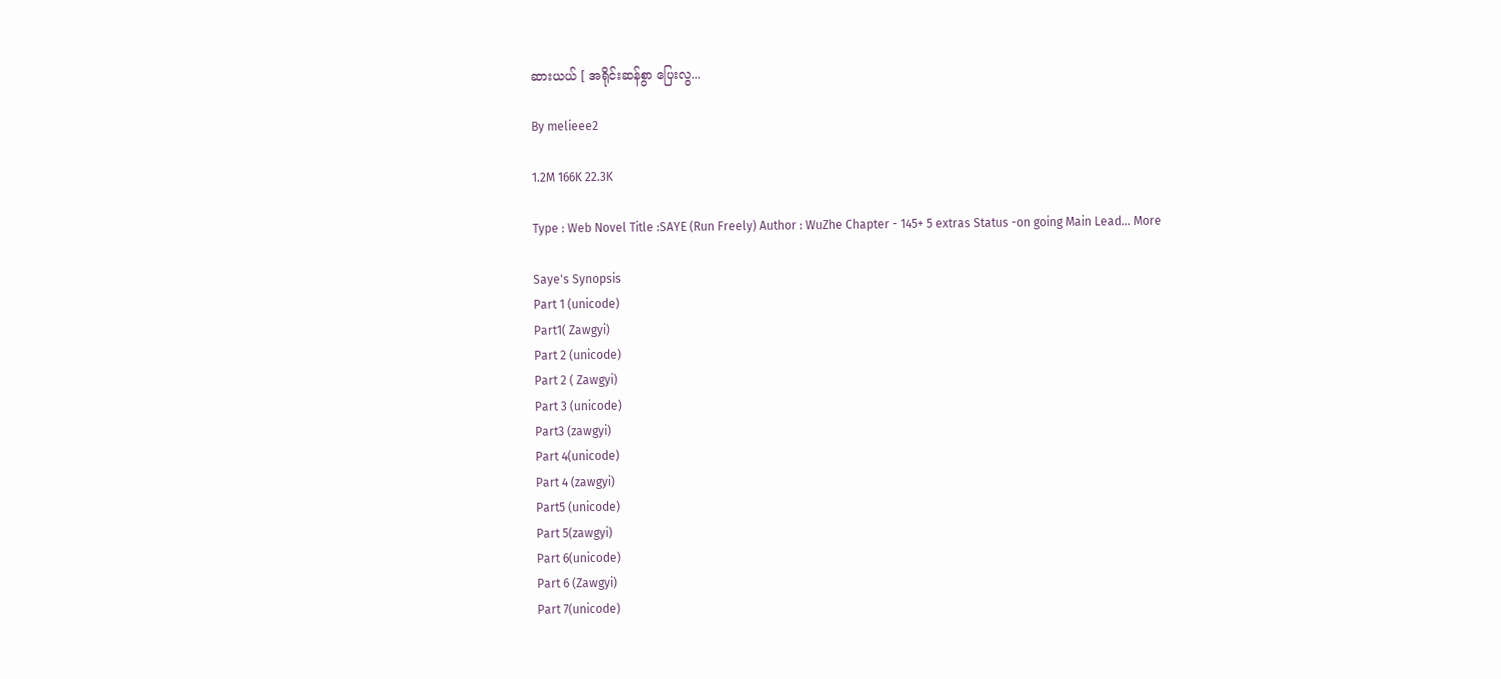ဆားယယ် [ အရိုင်းဆန်စွာ ပြေးလွ...

By melieee2

1.2M 166K 22.3K

Type : Web Novel Title :SAYE (Run Freely) Author : WuZhe Chapter - 145+ 5 extras Status -on going Main Lead... More

Saye's Synopsis
Part 1 (unicode)
Part1( Zawgyi)
Part 2 (unicode)
Part 2 ( Zawgyi)
Part 3 (unicode)
Part3 (zawgyi)
Part 4(unicode)
Part 4 (zawgyi)
Part5 (unicode)
Part 5(zawgyi)
Part 6(unicode)
Part 6 (Zawgyi)
Part 7(unicode)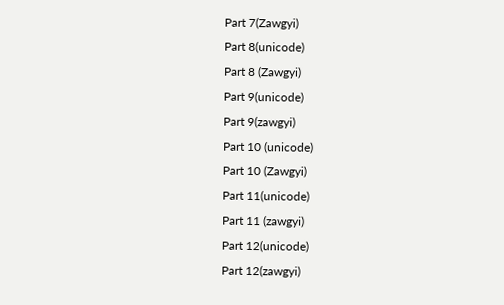Part 7(Zawgyi)
Part 8(unicode)
Part 8 (Zawgyi)
Part 9(unicode)
Part 9(zawgyi)
Part 10 (unicode)
Part 10 (Zawgyi)
Part 11(unicode)
Part 11 (zawgyi)
Part 12(unicode)
Part 12(zawgyi)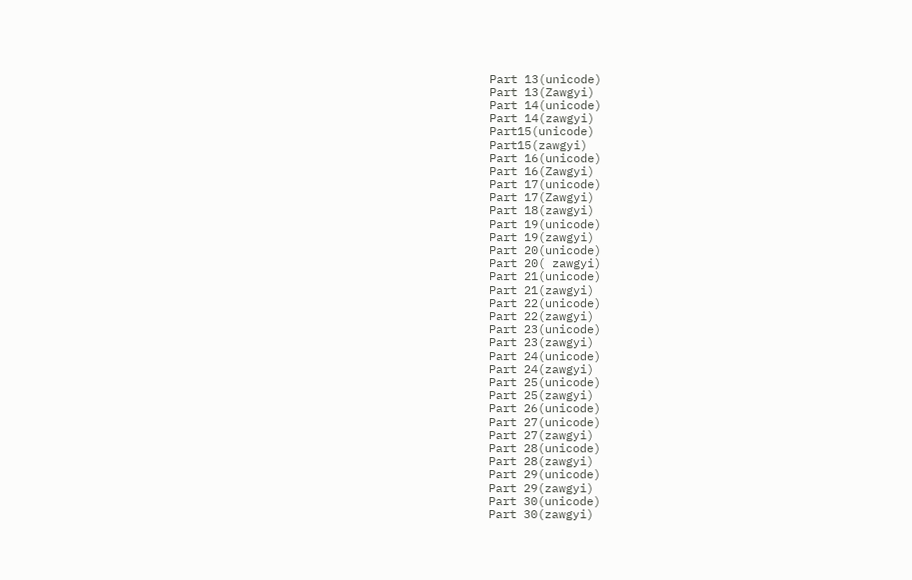Part 13(unicode)
Part 13(Zawgyi)
Part 14(unicode)
Part 14(zawgyi)
Part15(unicode)
Part15(zawgyi)
Part 16(unicode)
Part 16(Zawgyi)
Part 17(unicode)
Part 17(Zawgyi)
Part 18(zawgyi)
Part 19(unicode)
Part 19(zawgyi)
Part 20(unicode)
Part 20( zawgyi)
Part 21(unicode)
Part 21(zawgyi)
Part 22(unicode)
Part 22(zawgyi)
Part 23(unicode)
Part 23(zawgyi)
Part 24(unicode)
Part 24(zawgyi)
Part 25(unicode)
Part 25(zawgyi)
Part 26(unicode)
Part 27(unicode)
Part 27(zawgyi)
Part 28(unicode)
Part 28(zawgyi)
Part 29(unicode)
Part 29(zawgyi)
Part 30(unicode)
Part 30(zawgyi)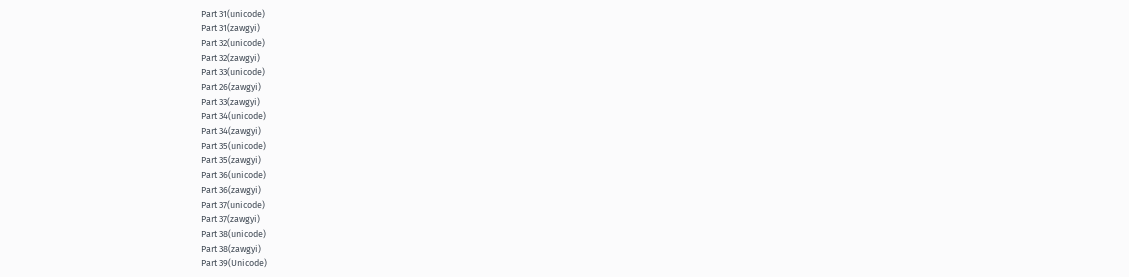Part 31(unicode)
Part 31(zawgyi)
Part 32(unicode)
Part 32(zawgyi)
Part 33(unicode)
Part 26(zawgyi)
Part 33(zawgyi)
Part 34(unicode)
Part 34(zawgyi)
Part 35(unicode)
Part 35(zawgyi)
Part 36(unicode)
Part 36(zawgyi)
Part 37(unicode)
Part 37(zawgyi)
Part 38(unicode)
Part 38(zawgyi)
Part 39(Unicode)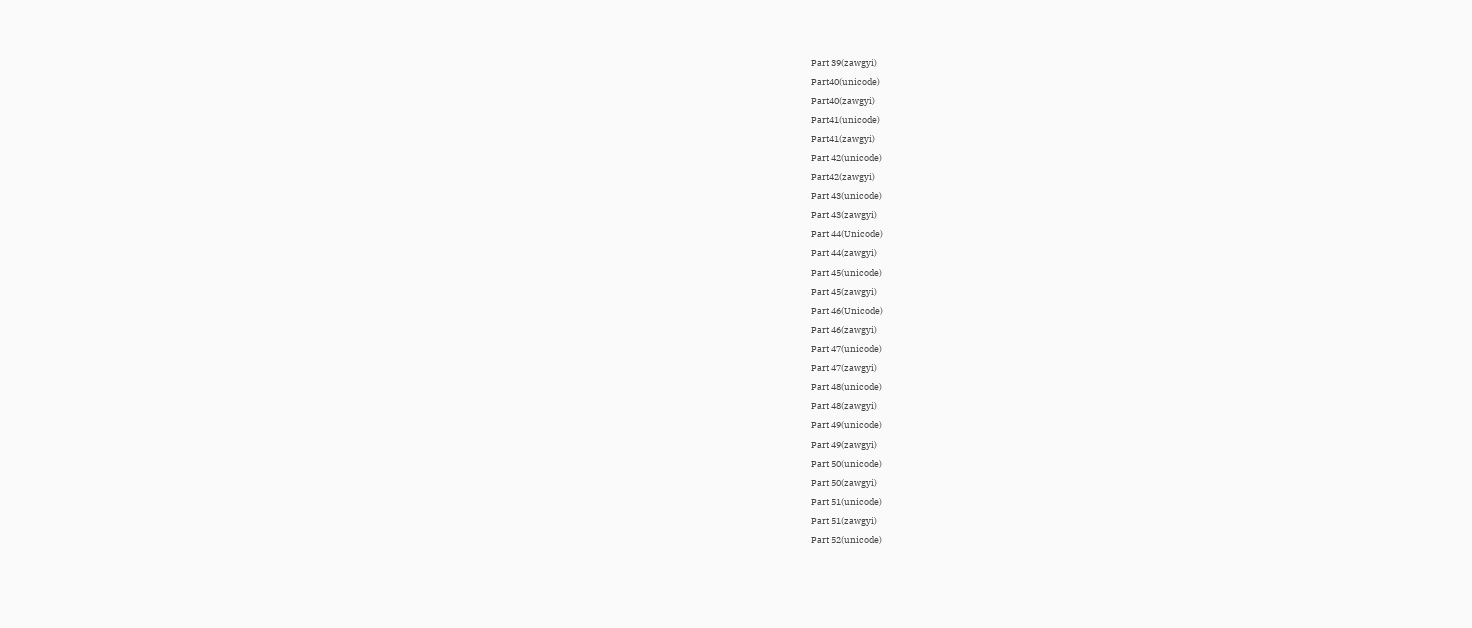Part 39(zawgyi)
Part40(unicode)
Part40(zawgyi)
Part41(unicode)
Part41(zawgyi)
Part 42(unicode)
Part42(zawgyi)
Part 43(unicode)
Part 43(zawgyi)
Part 44(Unicode)
Part 44(zawgyi)
Part 45(unicode)
Part 45(zawgyi)
Part 46(Unicode)
Part 46(zawgyi)
Part 47(unicode)
Part 47(zawgyi)
Part 48(unicode)
Part 48(zawgyi)
Part 49(unicode)
Part 49(zawgyi)
Part 50(unicode)
Part 50(zawgyi)
Part 51(unicode)
Part 51(zawgyi)
Part 52(unicode)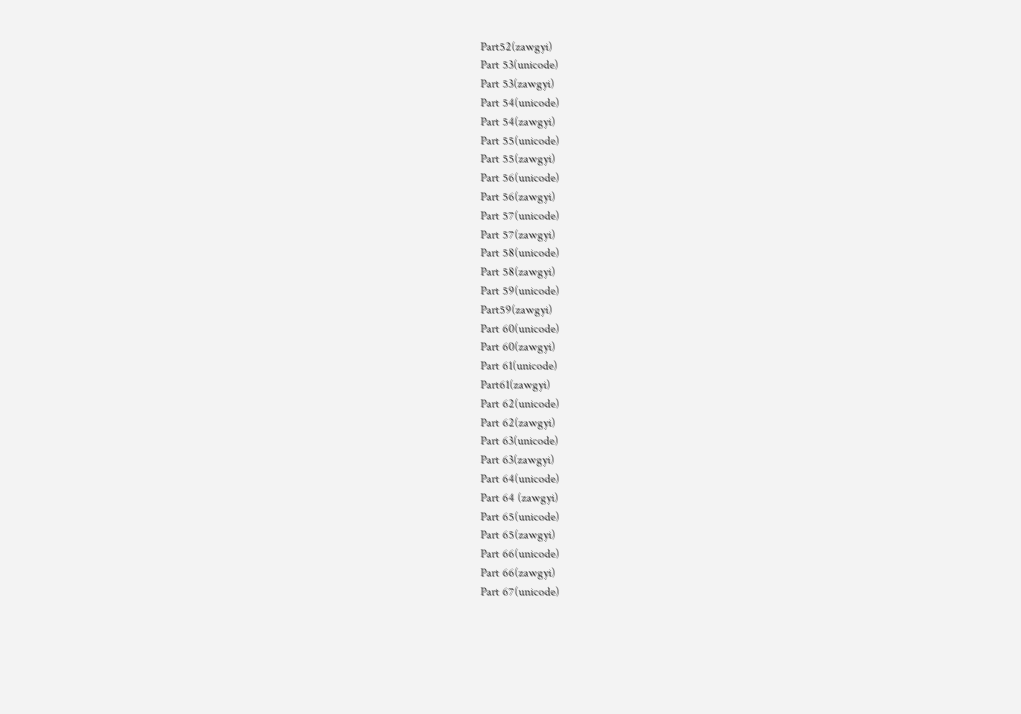Part52(zawgyi)
Part 53(unicode)
Part 53(zawgyi)
Part 54(unicode)
Part 54(zawgyi)
Part 55(unicode)
Part 55(zawgyi)
Part 56(unicode)
Part 56(zawgyi)
Part 57(unicode)
Part 57(zawgyi)
Part 58(unicode)
Part 58(zawgyi)
Part 59(unicode)
Part59(zawgyi)
Part 60(unicode)
Part 60(zawgyi)
Part 61(unicode)
Part61(zawgyi)
Part 62(unicode)
Part 62(zawgyi)
Part 63(unicode)
Part 63(zawgyi)
Part 64(unicode)
Part 64 (zawgyi)
Part 65(unicode)
Part 65(zawgyi)
Part 66(unicode)
Part 66(zawgyi)
Part 67(unicode)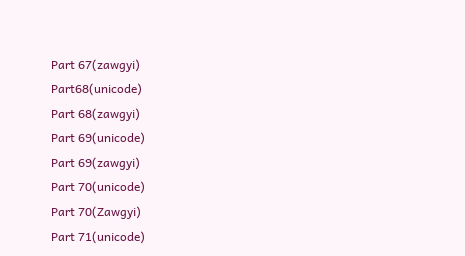Part 67(zawgyi)
Part68(unicode)
Part 68(zawgyi)
Part 69(unicode)
Part 69(zawgyi)
Part 70(unicode)
Part 70(Zawgyi)
Part 71(unicode)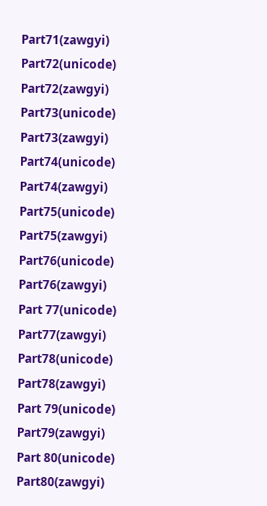Part71(zawgyi)
Part72(unicode)
Part72(zawgyi)
Part73(unicode)
Part73(zawgyi)
Part74(unicode)
Part74(zawgyi)
Part75(unicode)
Part75(zawgyi)
Part76(unicode)
Part76(zawgyi)
Part 77(unicode)
Part77(zawgyi)
Part78(unicode)
Part78(zawgyi)
Part 79(unicode)
Part79(zawgyi)
Part 80(unicode)
Part80(zawgyi)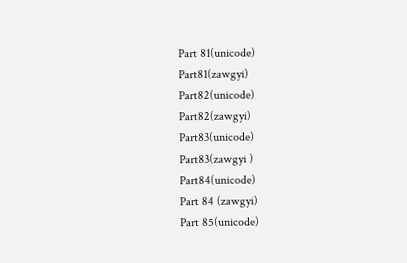Part 81(unicode)
Part81(zawgyi)
Part82(unicode)
Part82(zawgyi)
Part83(unicode)
Part83(zawgyi )
Part84(unicode)
Part 84 (zawgyi)
Part 85(unicode)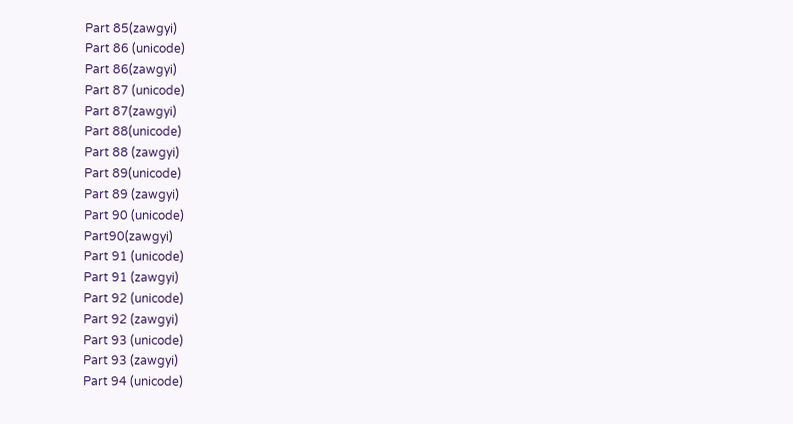Part 85(zawgyi)
Part 86 (unicode)
Part 86(zawgyi)
Part 87 (unicode)
Part 87(zawgyi)
Part 88(unicode)
Part 88 (zawgyi)
Part 89(unicode)
Part 89 (zawgyi)
Part 90 (unicode)
Part90(zawgyi)
Part 91 (unicode)
Part 91 (zawgyi)
Part 92 (unicode)
Part 92 (zawgyi)
Part 93 (unicode)
Part 93 (zawgyi)
Part 94 (unicode)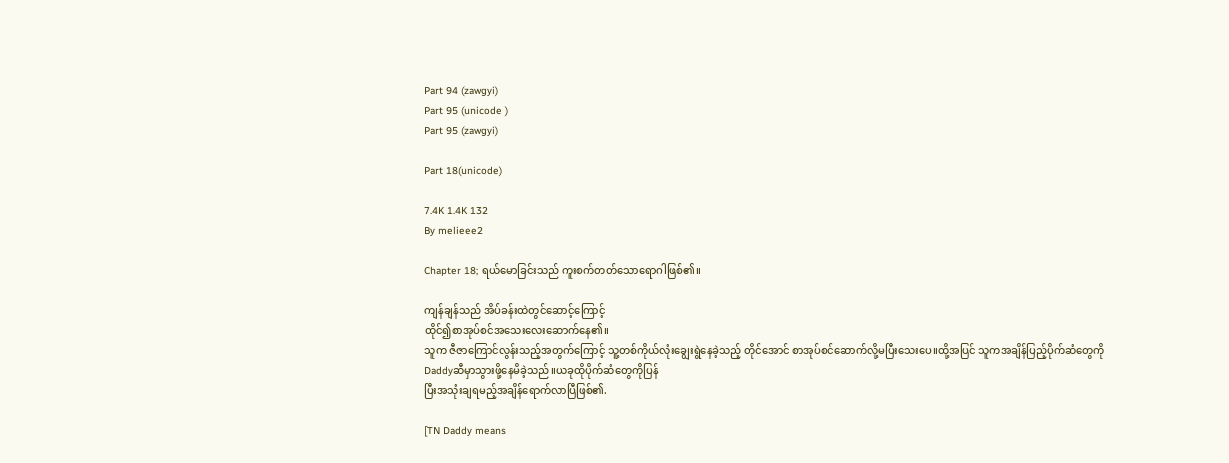Part 94 (zawgyi)
Part 95 (unicode )
Part 95 (zawgyi)

Part 18(unicode)

7.4K 1.4K 132
By melieee2

Chapter 18; ရယ်မောခြင်းသည် ကူးစက်တတ်သောရောဂါဖြစ်၏။

ကျန်ချန်သည် အိပ်ခန်းထဲတွင်ဆောင့်ကြောင့်
ထိုင်၍စာအုပ်စင်အသေးလေးဆောက်နေ၏။
သူက ဇီဇာကြောင်လွန်းသည့်အတွက်ကြောင့် သူ့တစ်ကိုယ်လုံးချွေးရွဲနေခဲ့သည့် တိုင်အောင် စာအုပ်စင်ဆောက်လို့မပြီးသေးပေ။ထို့အပြင် သူကအချိန်ပြည့်ပိုက်ဆံတွေကိုDaddyဆီမှာသွားဖို့နေမိခဲ့သည်။ယခုထိုပိုက်ဆံတွေကိုပြန်
ပြီးအသုံးချရမည့်အချိန်ရောက်လာပြီဖြစ်၏.

[TN Daddy means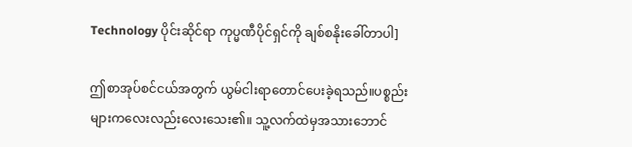Technology ပိုင်းဆိုင်ရာ ကုပ္မဏီပိုင်ရှင်ကို ချစ်စနိုးခေါ်တာပါ]

ဤစာအုပ်စင်ငယ်အတွက် ယွမ်ငါးရာတောင်ပေးခဲ့ရသည်။ပစ္စည်းများကလေးလည်းလေးသေး၏။ သူ့လက်ထဲမှအသားဘောင်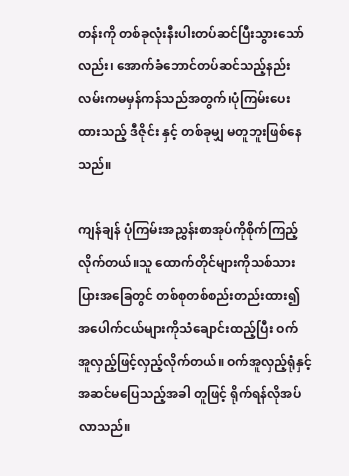တန်းကို တစ်ခုလုံးနီးပါးတပ်ဆင်ပြီးသွားသော်လည်း၊ အောက်ခံဘောင်တပ်ဆင်သည့်နည်းလမ်းကမမှန်ကန်သည်အတွက်၊ပုံကြမ်းပေးထားသည့် ဒီဇိုင်း နှင့် တစ်ခုမျှ မတူဘူးဖြစ်နေသည်။

ကျန်ချန် ပုံကြမ်းအညွှန်းစာအုပ်ကိုစိုက်ကြည့်လိုက်တယ်။သူ ထောက်တိုင်များကိုသစ်သားပြားအခြေတွင် တစ်စုတစ်စည်းတည်းထား၍ အပေါက်ငယ်များကိုသံချောင်းထည့်ပြီး ဝက်
အူလှည့်ဖြင့်လှည့်လိုက်တယ်။ ဝက်အူလှည့်ရုံနှင့်အဆင်မပြေသည့်အခါ တူဖြင့် ရိုက်ရန်လိုအပ်လာသည်။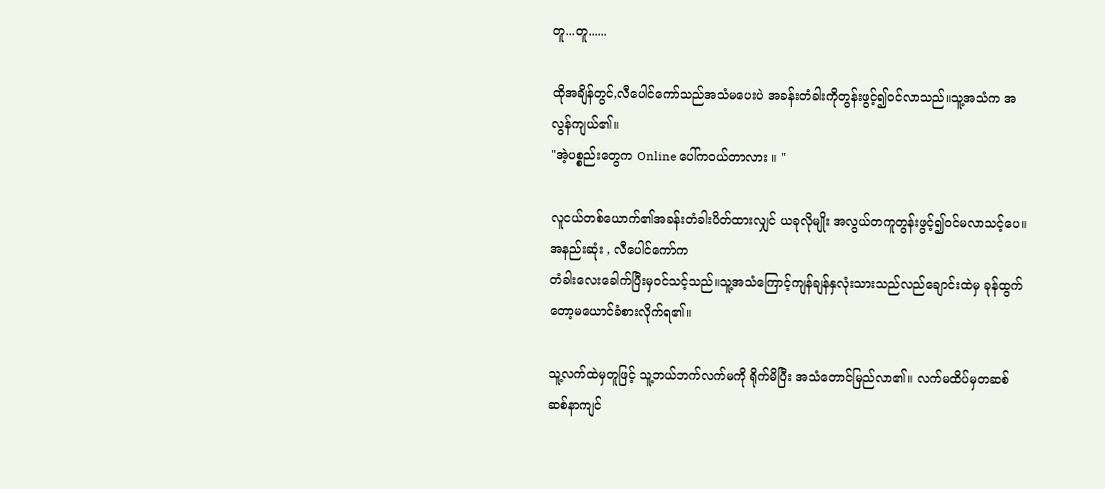တူ...တူ......

ထိုအချိန်တွင်,လီပေါင်ကော်သည်အသံမပေးပဲ အခန်းတံခါးကိုတွန်းဖွင့်၍ဝင်လာသည်။သူ့အသံက အလွန်ကျယ်၏။
"အဲ့ပစ္စည်းတွေက Online ပေါ်ကဝယ်တာလား ။ "

လူငယ်တစ်ယောက်၏အခန်းတံခါးပိတ်ထားလျှင် ယခုလိုမျိုး အလွယ်တကူတွန်းဖွင့်၍ဝင်မလာသင့်ပေ။ အနည်းဆုံး , လီပေါင်ကော်က
တံခါးလေးခေါက်ပြီးမှဝင်သင့်သည်။သူ့အသံကြောင့်ကျန်ချန်နှလုံးသားသည်လည်ချောင်းထဲမှ ခုန်ထွက်တော့မယောင်ခံစားလိုက်ရ၏။

သူ့လက်ထဲမှတူဖြင့် သူ့ဘယ်ဘက်လက်မကို ရိုက်မိပြီး အသံတောင်မြည်လာ၏။ လက်မထိပ်မှတဆစ်ဆစ်နာကျင်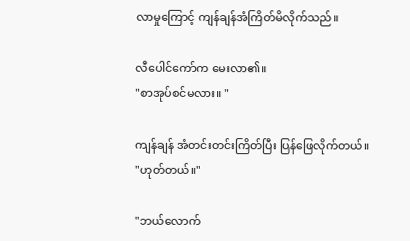လာမှုကြောင့် ကျန်ချန်အံကြိတ်မိလိုက်သည်။

လီပေါင်ကော်က မေးလာ၏။
"စာအုပ်စင်မလား။ "

ကျန်ချန် အံတင်းတင်းကြိတ်ပြီး ပြန်ဖြေလိုက်တယ်။
"ဟုတ်တယ်။"

"ဘယ်လောက်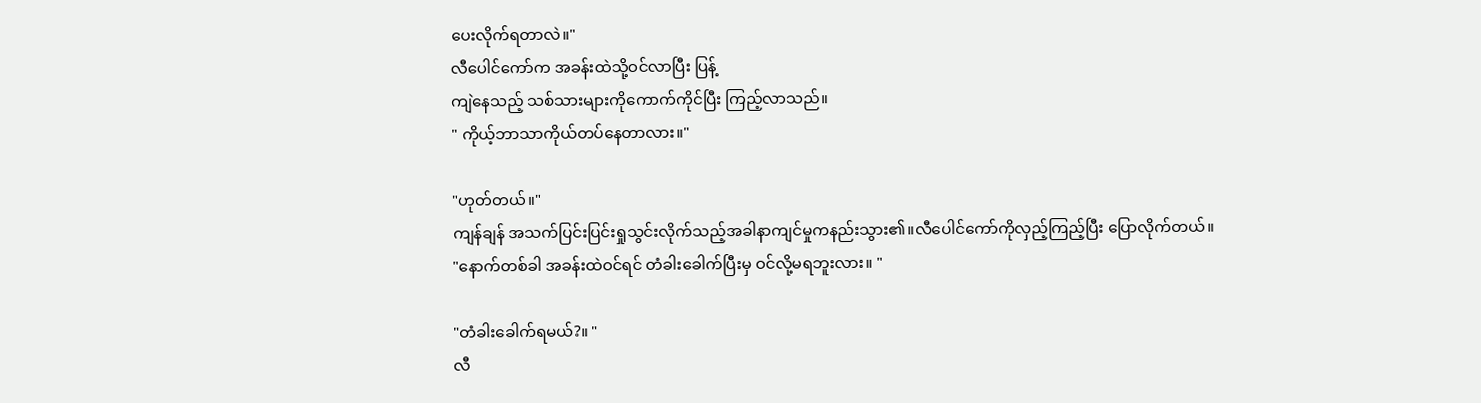ပေးလိုက်ရတာလဲ။"
လီပေါင်ကော်က အခန်းထဲသို့ဝင်လာပြီး ပြန့်
ကျဲနေသည့် သစ်သားများကိုကောက်ကိုင်ပြီး ကြည့်လာသည်။
" ကိုယ့်ဘာသာကိုယ်တပ်နေတာလား။"

"ဟုတ်တယ်။"
ကျန်ချန် အသက်ပြင်းပြင်းရှုသွင်းလိုက်သည့်အခါနာကျင်မှုကနည်းသွား၏။လီပေါင်ကော်ကိုလှည့်ကြည့်ပြီး ပြောလိုက်တယ်။
"နောက်တစ်ခါ အခန်းထဲဝင်ရင် တံခါးခေါက်ပြီးမှ ဝင်လို့မရဘူးလား။ "

"တံခါးခေါက်ရမယ်?။ "
လီ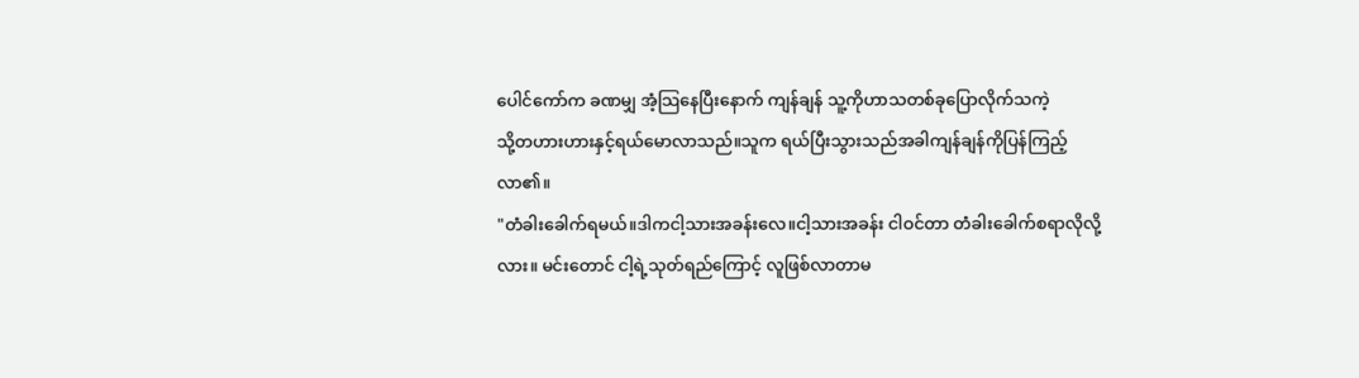ပေါင်ကော်က ခဏမျှ အံ့သြနေပြီးနောက် ကျန်ချန် သူ့ကိုဟာသတစ်ခုပြောလိုက်သကဲ့
သို့တဟားဟားနှင့်ရယ်မောလာသည်။သူက ရယ်ပြီးသွားသည်အခါကျန်ချန်ကိုပြန်ကြည့်
လာ၏။
"တံခါးခေါက်ရမယ်။ဒါကငါ့သားအခန်းလေ။ငါ့သားအခန်း ငါဝင်တာ တံခါးခေါက်စရာလိုလို့လား။ မင်းတောင် ငါ့ရဲ့သုတ်ရည်ကြောင့် လူဖြစ်လာတာမ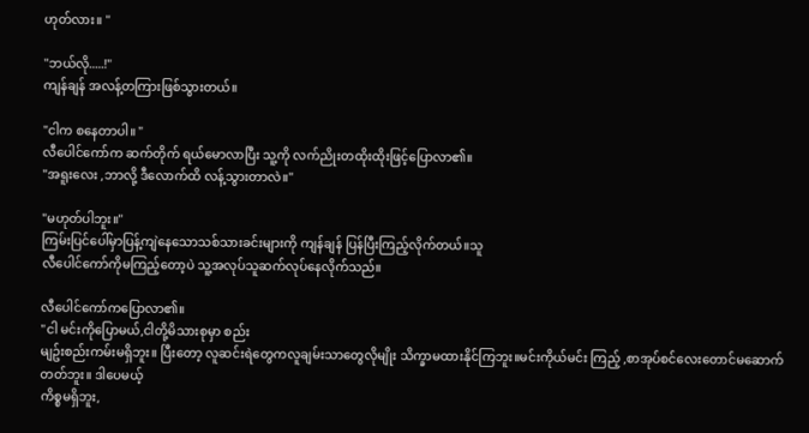ဟုတ်လား။ "

"ဘယ်လို.....!"
ကျန်ချန် အလန့်တကြားဖြစ်သွားတယ်။

"ငါက စနေတာပါ။ "
လီပေါင်ကော်က ဆက်တိုက် ရယ်မောလာပြီး သူ့ကို လက်ညိုးတထိုးထိုးဖြင့်ပြောလာ၏။
"အရူးလေး ,ဘာလို့ ဒီလောက်ထိ လန့်သွားတာလဲ။"

"မဟုတ်ပါဘူး။"
ကြမ်းပြင်ပေါ်မှာပြန့်ကျဲနေသောသစ်သားခင်းများကို ကျန်ချန် ပြန်ပြီးကြည့်လိုက်တယ်။သူ
လီပေါင်ကော်ကိုမကြည့်တော့ပဲ သူ့အလုပ်သူဆက်လုပ်နေလိုက်သည်။

လီပေါင်ကော်ကပြောလာ၏။
"ငါ မင်းကိုပြောမယ်,ငါတို့မိသားစုမှာ စည်း
မျဥ်းစည်းကမ်းမရှိဘူး။ ပြီးတော့ လူဆင်းရဲတွေကလူချမ်းသာတွေလိုမျိုး သိက္ခာမထားနိုင်ကြဘူး။မင်းကိုယ်မင်း ကြည့် ,စာအုပ်စင်လေးတောင်မဆောက်တတ်ဘူး။ ဒါပေမယ့်
ကိစ္စမရှိဘူး,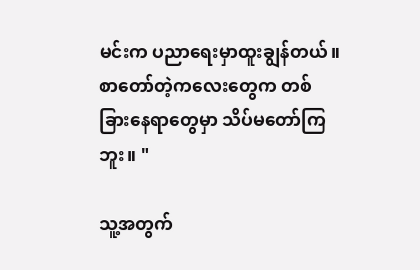မင်းက ပညာရေးမှာထူးချွန်တယ်။စာတော်တဲ့ကလေးတွေက တစ်ခြားနေရာတွေမှာ သိပ်မတော်ကြဘူး။ "

သူ့အတွက်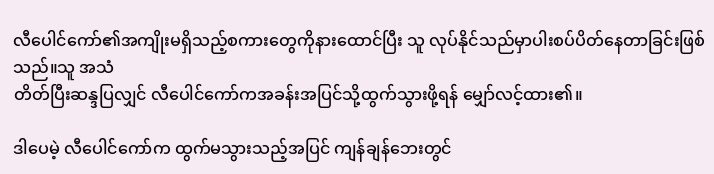လီပေါင်ကော်၏အကျိုးမရှိသည့်စကားတွေကိုနားထောင်ပြီး သူ လုပ်နိုင်သည်မှာပါးစပ်ပိတ်နေတာခြင်းဖြစ်သည်။သူ အသံ
တိတ်ပြီးဆန္ဒပြလျှင် လီပေါင်ကော်ကအခန်းအပြင်သို့ထွက်သွားဖို့ရန် မျှော်လင့်ထား၏။

ဒါပေမဲ့ လီပေါင်ကော်က ထွက်မသွားသည့်အပြင် ကျန်ချန်ဘေးတွင်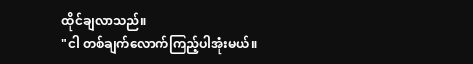ထိုင်ချလာသည်။
"ငါ တစ်ချက်လောက်ကြည့်ပါအုံးမယ်။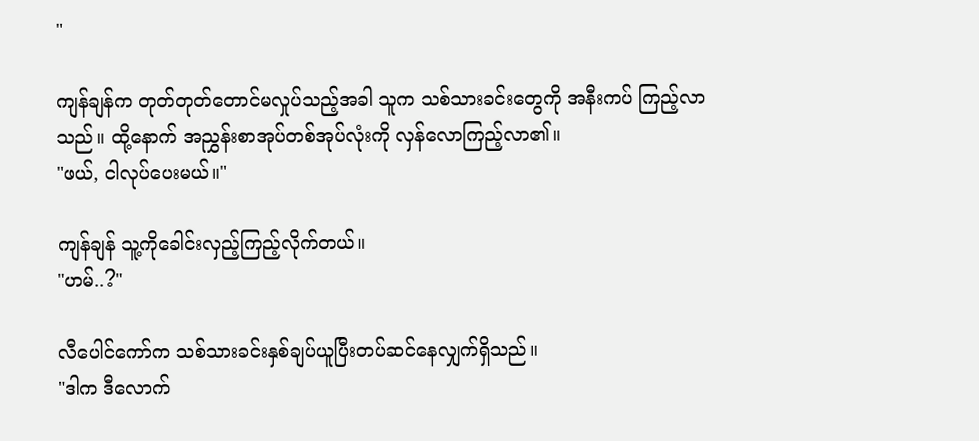"

ကျန်ချန်က တုတ်တုတ်တောင်မလှုပ်သည့်အခါ သူက သစ်သားခင်းတွေကို အနီးကပ် ကြည့်လာသည်။ ထို့နောက် အညွှန်းစာအုပ်တစ်အုပ်လုံးကို လှန်လောကြည့်လာ၏။
"ဖယ်, ငါလုပ်ပေးမယ်။"

ကျန်ချန် သူ့ကိုခေါင်းလှည့်ကြည့်လိုက်တယ်။
"ဟမ်..?"

လီပေါင်ကော်က သစ်သားခင်းနှစ်ချပ်ယူပြီးတပ်ဆင်နေလျှက်ရှိသည်။
"ဒါက ဒီလောက်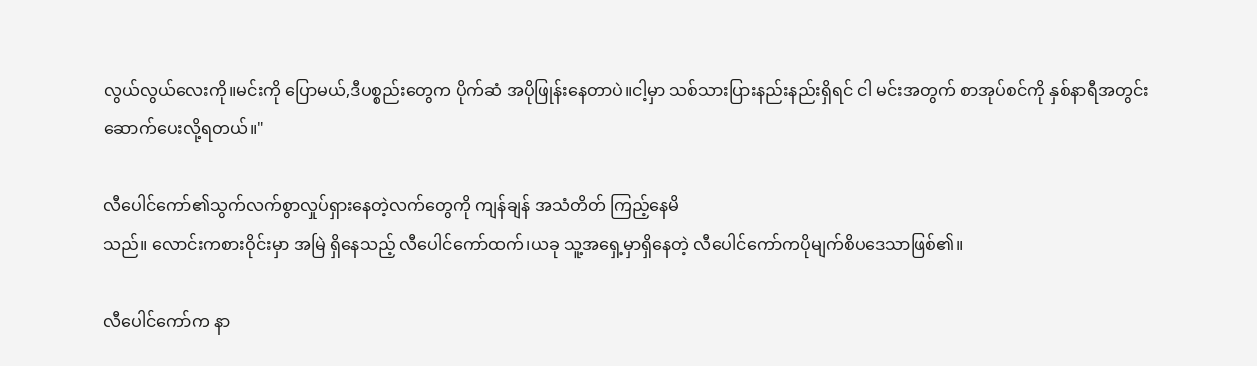လွယ်လွယ်လေးကို။မင်းကို ပြောမယ်,ဒီပစ္စည်းတွေက ပိုက်ဆံ အပိုဖြုန်းနေတာပဲ။ငါ့မှာ သစ်သားပြားနည်းနည်းရှိရင် ငါ မင်းအတွက် စာအုပ်စင်ကို နှစ်နာရီအတွင်း ဆောက်ပေးလို့ရတယ်။"

လီပေါင်ကော်၏သွက်လက်စွာလှုပ်ရှားနေတဲ့လက်တွေကို ကျန်ချန် အသံတိတ် ကြည့်နေမိ
သည်။ လောင်းကစားဝိုင်းမှာ အမြဲ ရှိနေသည့် လီပေါင်ကော်ထက်၊ယခု သူ့အရှေ့မှာရှိနေတဲ့ လီပေါင်ကော်ကပိုမျက်စိပဒေသာဖြစ်၏။

လီပေါင်ကော်က နာ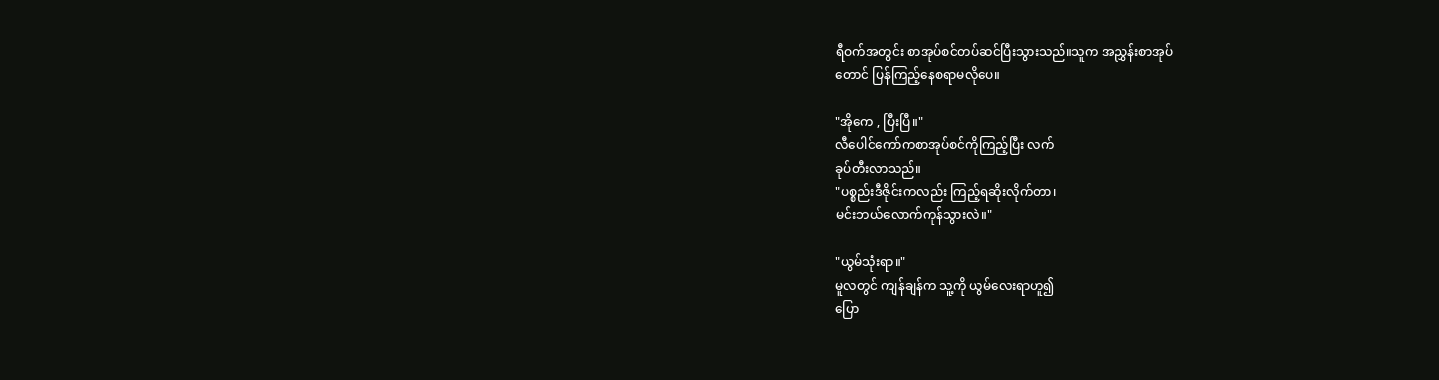ရီဝက်အတွင်း စာအုပ်စင်တပ်ဆင်ပြီးသွားသည်။သူက အညွှန်းစာအုပ်
တောင် ပြန်ကြည့်နေစရာမလိုပေ။

"အိုကေ , ပြီးပြီ။"
လီပေါင်ကော်ကစာအုပ်စင်ကိုကြည့်ပြီး လက်
ခုပ်တီးလာသည်။
"ပစ္စည်းဒီဇိုင်းကလည်း ကြည့်ရဆိုးလိုက်တာ၊
မင်းဘယ်လောက်ကုန်သွားလဲ။"

"ယွမ်သုံးရာ။"
မူလတွင် ကျန်ချန်က သူ့ကို ယွမ်လေးရာဟူ၍
ပြော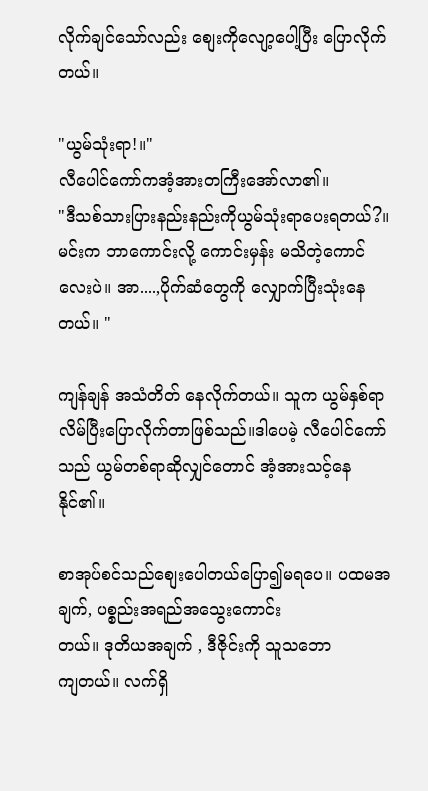လိုက်ချင်သော်လည်း စျေးကိုလျော့ပေါ့ပြီး ပြောလိုက်တယ်။

"ယွမ်သုံးရာ!။"
လီပေါင်ကော်ကအံ့အားတကြီးအော်လာ၏။
"ဒီသစ်သားပြားနည်းနည်းကိုယွမ်သုံးရာပေးရတယ်?။မင်းက ဘာကောင်းလို့ ကောင်းမှန်း မသိတဲ့ကောင်လေးပဲ။ အာ....,ပိုက်ဆံတွေကို လျှောက်ပြီးသုံးနေတယ်။ "

ကျန်ချန် အသံတိတ် နေလိုက်တယ်။ သူက ယွမ်နှစ်ရာလိမ်ပြီးပြောလိုက်တာဖြစ်သည်။ဒါပေမဲ့ လီပေါင်ကော်သည် ယွမ်တစ်ရာဆိုလျှင်တောင် အံ့အားသင့်နေနိုင်၏။

စာအုပ်စင်သည်စျေးပေါတယ်ပြော၍မရပေ။ ပထမအချက်, ပစ္စည်းအရည်အသွေးကောင်း
တယ်။ ဒုတိယအချက် , ဒီဇိုင်းကို သူသဘော
ကျတယ်။ လက်ရှိ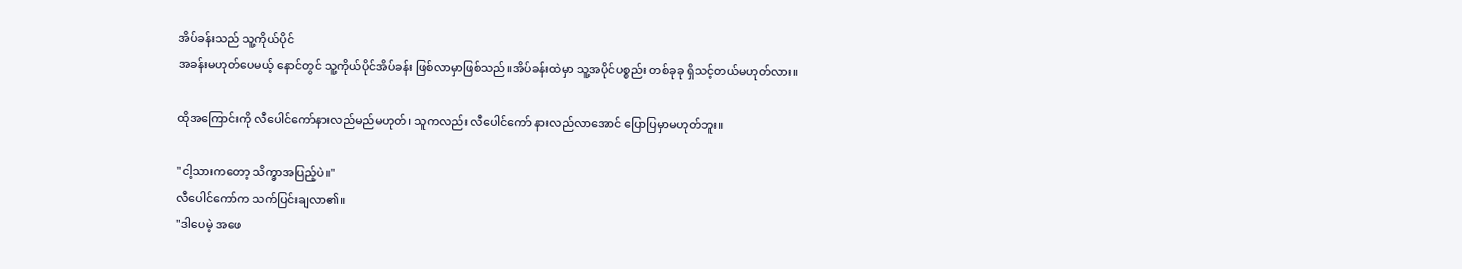အိပ်ခန်းသည် သူ့ကိုယ်ပိုင်
အခန်းမဟုတ်ပေမယ့် နောင်တွင် သူ့ကိုယ်ပိုင်အိပ်ခန်း ဖြစ်လာမှာဖြစ်သည်။အိပ်ခန်းထဲမှာ သူ့အပိုင်ပစ္စည်း တစ်ခုခု ရှိသင့်တယ်မဟုတ်လား။

ထိုအကြောင်းကို လီပေါင်ကော်နားလည်မည်မဟုတ်၊ သူကလည်း လီပေါင်ကော် နားလည်လာအောင် ပြောပြမှာမဟုတ်ဘူး။

"ငါ့သားကတော့ သိက္ခာအပြည့်ပဲ။"
လီပေါင်ကော်က သက်ပြင်းချလာ၏။
"ဒါပေမဲ့ အဖေ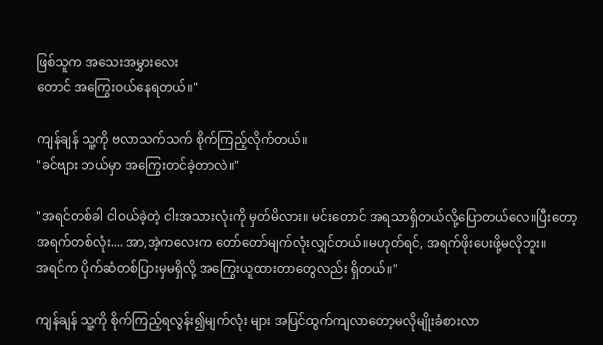ဖြစ်သူက အသေးအမွှားလေး
တောင် အကြွေးဝယ်နေရတယ်။"

ကျန်ချန် သူ့ကို ဗလာသက်သက် စိုက်ကြည့်လိုက်တယ်။
"ခင်ဗျား ဘယ်မှာ အကြွေးတင်ခဲ့တာလဲ။"

"အရင်တစ်ခါ ငါဝယ်ခဲ့တဲ့ ငါးအသားလုံးကို မှတ်မိလား။ မင်းတောင် အရသာရှိတယ်လို့ပြောတယ်လေ။ပြီးတော့ အရက်တစ်လုံး.... အာ,အဲ့ကလေးက တော်တော်မျက်လုံးလျှင်တယ်။မဟုတ်ရင်, အရက်ဖိုးပေးဖို့မလိုဘူး။
အရင်က ပိုက်ဆံတစ်ပြားမှမရှိလို့ အကြွေးယူထားတာတွေလည်း ရှိတယ်။"

ကျန်ချန် သူ့ကို စိုက်ကြည့်ရလွန်း၍မျက်လုံး များ အပြင်ထွက်ကျလာတော့မလိုမျိုးခံစားလာ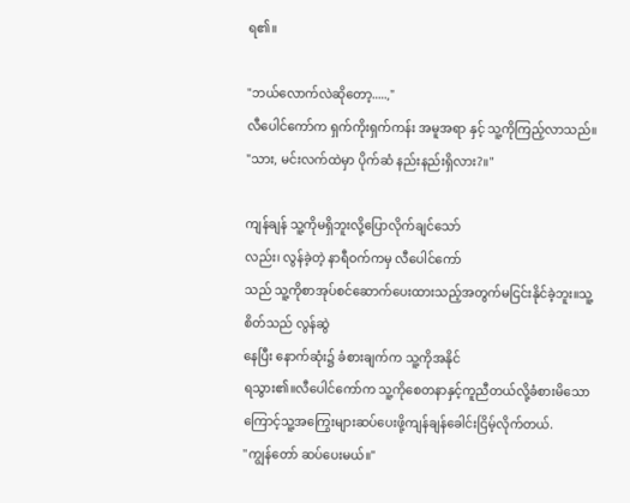ရ၏။

"ဘယ်လောက်လဲဆိုတော့.....,"
လီပေါင်ကော်က ရှက်ကိုးရှက်ကန်း အမူအရာ နှင့် သူ့ကိုကြည့်လာသည်။
"သား, မင်းလက်ထဲမှာ ပိုက်ဆံ နည်းနည်းရှိလား?။"

ကျန်ချန် သူ့ကိုမရှိဘူးလို့ပြောလိုက်ချင်သော်
လည်း၊ လွန်ခဲ့တဲ့ နာရီဝက်ကမှ လီပေါင်ကော်
သည် သူ့ကိုစာအုပ်စင်ဆောက်ပေးထားသည့်အတွက်မငြင်းနိုင်ခဲ့ဘူး။သူ့စိတ်သည် လွန်ဆွဲ
နေပြီး နောက်ဆုံး၌ ခံစားချက်က သူ့ကိုအနိုင်
ရသွား၏။လီပေါင်ကော်က သူ့ကိုစေတနာနှင့်ကူညီတယ်လို့ခံစားမိသောကြောင့်သူ့အကြွေးများဆပ်ပေးဖို့ကျန်ချန်ခေါင်းငြိမ့်လိုက်တယ်.
"ကျွန်တော် ဆပ်ပေးမယ်။"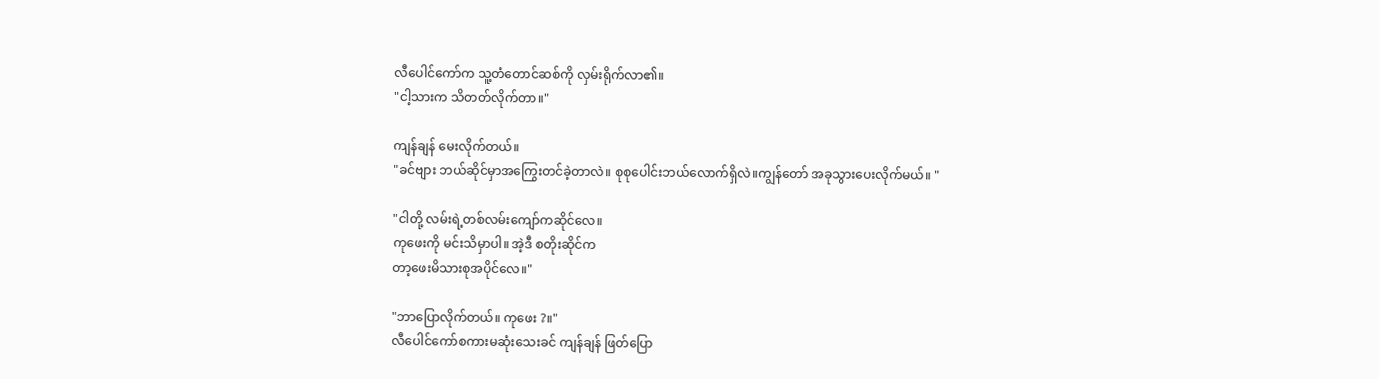လီပေါင်ကော်က သူ့တံတောင်ဆစ်ကို လှမ်းရိုက်လာ၏။
"ငါ့သားက သိတတ်လိုက်တာ။"

ကျန်ချန် မေးလိုက်တယ်။
"ခင်ဗျား ဘယ်ဆိုင်မှာအကြွေးတင်ခဲ့တာလဲ။ စုစုပေါင်းဘယ်လောက်ရှိလဲ။ကျွန်တော် အခုသွားပေးလိုက်မယ်။ "

"ငါတို့ လမ်းရဲ့တစ်လမ်းကျော်ကဆိုင်လေ။
ကုဖေးကို မင်းသိမှာပါ။ အဲ့ဒီ စတိုးဆိုင်က
တာ့ဖေးမိသားစုအပိုင်လေ။"

"ဘာပြောလိုက်တယ်။ ကုဖေး ?။"
လီပေါင်ကော်စကားမဆုံးသေးခင် ကျန်ချန် ဖြတ်ပြော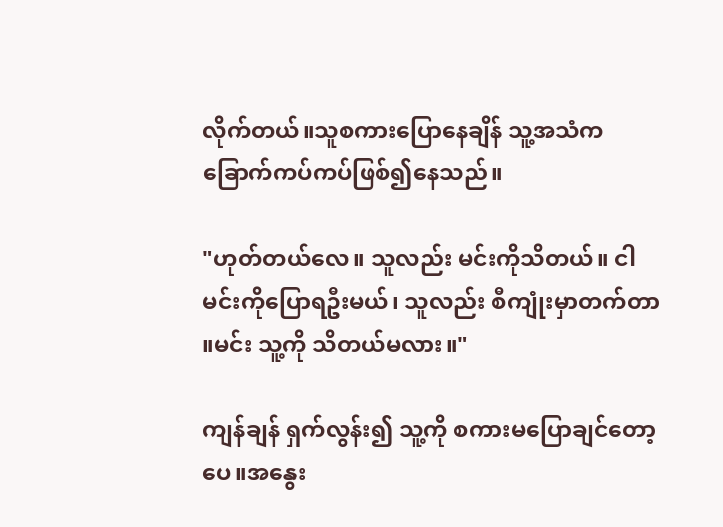လိုက်တယ်။သူစကားပြောနေချိန် သူ့အသံကခြောက်ကပ်ကပ်ဖြစ်၍နေသည်။

"ဟုတ်တယ်လေ။ သူလည်း မင်းကိုသိတယ်။ ငါမင်းကိုပြောရဦးမယ်၊ သူလည်း စီကျုံးမှာတက်တာ ။မင်း သူ့ကို သိတယ်မလား။"

ကျန်ချန် ရှက်လွန်း၍ သူ့ကို စကားမပြောချင်တော့ပေ။အနွေး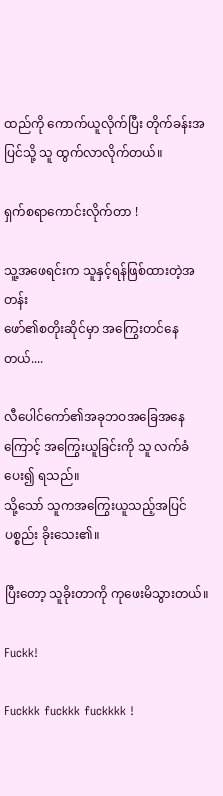ထည်ကို ကောက်ယူလိုက်ပြီး တိုက်ခန်းအပြင်သို့ သူ ထွက်လာလိုက်တယ်။

ရှက်စရာကောင်းလိုက်တာ !

သူ့အဖေရင်းက သူနှင့်ရန်ဖြစ်ထားတဲ့အတန်း
ဖော်၏စတိုးဆိုင်မှာ အကြွေးတင်နေတယ်....

လီပေါင်ကော်၏အခုဘဝအခြေအနေကြောင့် အကြွေးယူခြင်းကို သူ လက်ခံပေး၍ ရသည်။
သို့သော် သူကအကြွေးယူသည့်အပြင်ပစ္စည်း ခိုးသေး၏။

ပြီးတော့ သူခိုးတာကို ကုဖေးမိသွားတယ်။

Fuckk!

Fuckkk fuckkk fuckkkk !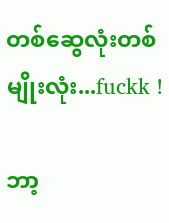တစ်ဆွေလုံးတစ်မျိုးလုံး...fuckk !

ဘာ့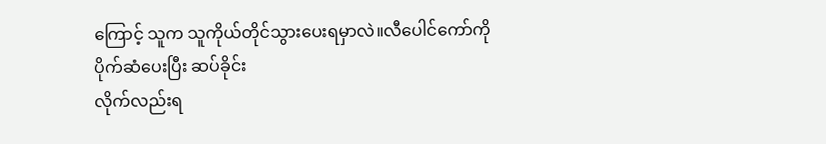ကြောင့် သူက သူကိုယ်တိုင်သွားပေးရမှာလဲ။လီပေါင်ကော်ကို ပိုက်ဆံပေးပြီး ဆပ်ခိုင်း
လိုက်လည်းရ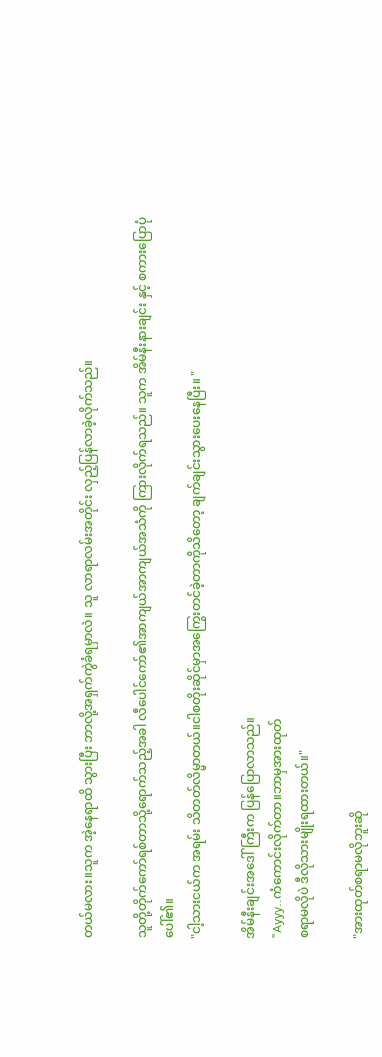တယ်မလား။သူက အဲ့နေရာထိ သွားပြီး ဘာလို့အရှက်ကွဲခံရမှာလဲ။ သူ လာရာလမ်းအတိုင်း လှည့်ပြန်လာခဲ့လိုက်သည်။

သူတို့တိုက်ကော်ရစ်တာသို့ရောက်သည့်အခါ လီပေါင်ကော်၏အာကျယ်အာကျယ်အသံကို ကြားလိုက်ရသည်။ သူက အိမ်နီးနားချင်း နှင့် စကားပြောပုံပေါ်၏။
"ငါ့သားငယ်က အရမ်း သိတတ်လိမ္မာတယ်။ငါစတိုးဆိုင်မှာအကြွေးတင်ခဲ့တာကိုသိတော့ ချက်ချင်းသွားပေးနေပြီး။ "

အိမ်နီးချင်းအဒေါ်ကြီးက ပြန်ပြောလာသည်။
"Ayyy..ကံကောင်းလိုက်တာ။ဘာမှအားထုတ်
စရာမလိုပဲ ဒီလိုသားမျိုးရထားတယ်။"

"အားထုတ်စရာမလိုဘူးဆို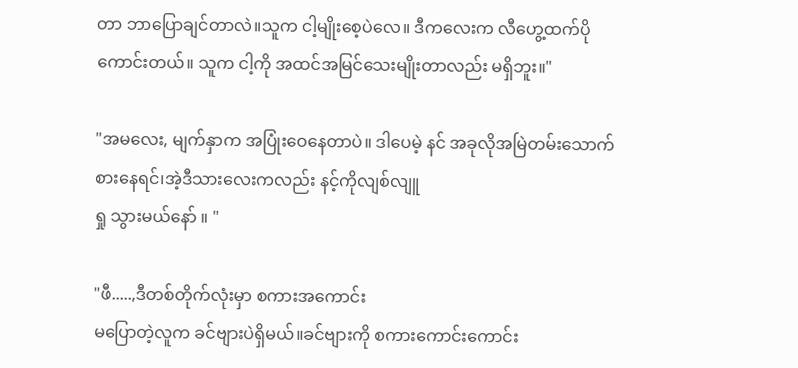တာ ဘာပြောချင်တာလဲ။သူက ငါ့မျိုးစေ့ပဲလေ။ ဒီကလေးက လီဟွေ့ထက်ပိုကောင်းတယ်။ သူက ငါ့ကို အထင်အမြင်သေးမျိုးတာလည်း မရှိဘူး။"

"အမလေး, မျက်နှာက အပြုံးဝေနေတာပဲ။ ဒါပေမဲ့ နင် အခုလိုအမြဲတမ်းသောက်စားနေရင်၊အဲ့ဒီသားလေးကလည်း နင့်ကိုလျစ်လျူ
ရှု သွားမယ်နော် ။ "

"ဖီ.....,ဒီတစ်တိုက်လုံးမှာ စကားအကောင်း
မပြောတဲ့လူက ခင်ဗျားပဲရှိမယ်။ခင်ဗျားကို စကားကောင်းကောင်း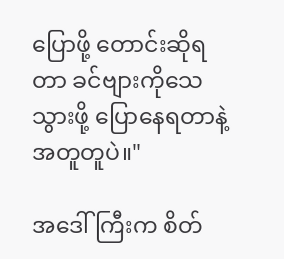ပြောဖို့ တောင်းဆိုရတာ ခင်ဗျားကိုသေသွားဖို့ ပြောနေရတာနဲ့
အတူတူပဲ။"

အဒေါ်ကြီးက စိတ်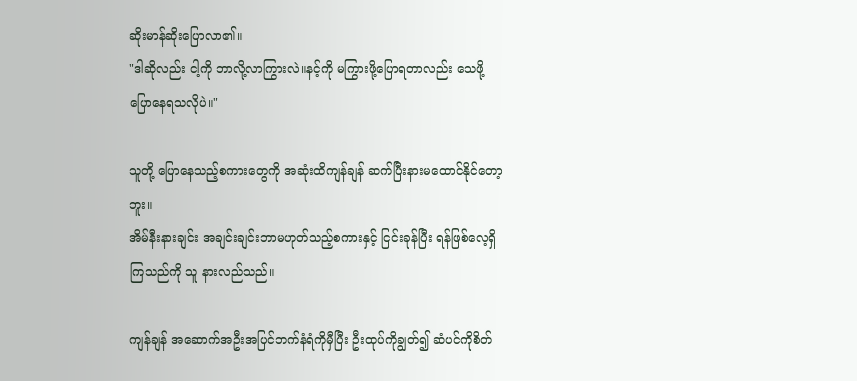ဆိုးမာန်ဆိုးပြောလာ၏။
"ဒါဆိုလည်း ငါ့ကို ဘာလို့လာကြွားလဲ။နင့်ကို မကြွားဖို့ပြောရတာလည်း သေဖို့ပြောနေရသလိုပဲ။"

သူတို့ ပြောနေသည့်စကားတွေကို အဆုံးထိကျန်ချန် ဆက်ပြီးနားမထောင်နိုင်တော့ဘူး။
အိမ်နီးနားချင်း အချင်းချင်းဘာမဟုတ်သည့်စကားနှင့် ငြင်းခုန်ပြီး ရန်ဖြစ်လေ့ရှိကြသည်ကို သူ နားလည်သည်။

ကျန်ချန် အဆောက်အဦးအပြင်ဘက်နံရံကိုမှီပြီး ဦးထုပ်ကိုချွတ်၍ ဆံပင်ကိုစိတ်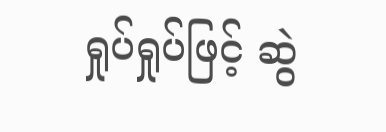ရှုပ်ရှုပ်ဖြင့် ဆွဲ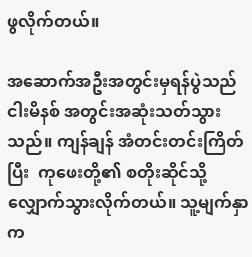ဖွလိုက်တယ်။

အဆောက်အဦးအတွင်းမှရန်ပွဲသည် ငါးမိနစ် အတွင်းအဆုံးသတ်သွားသည်။ ကျန်ချန် အံတင်းတင်းကြိတ်ပြီး  ကုဖေးတို့၏ စတိုးဆိုင်သို့ လျှောက်သွားလိုက်တယ်။ သူ့မျက်နှာက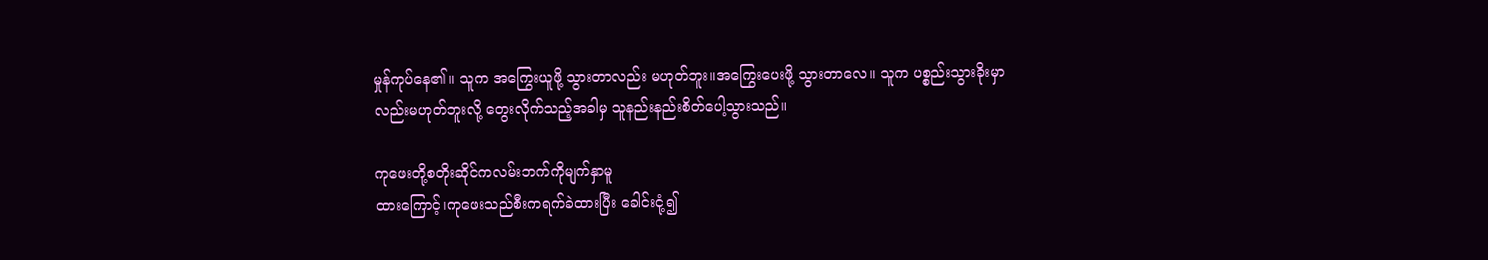မှုန်ကုပ်နေ၏။ သူက အကြွေးယူဖို့ သွားတာလည်း မဟုတ်ဘူး။အကြွေးပေးဖို့ သွားတာလေ။ သူက ပစ္စည်းသွားခိုးမှာလည်းမဟုတ်ဘူးလို့ တွေးလိုက်သည့်အခါမှ သူနည်းနည်းစိတ်ပေါ့သွားသည်။

ကုဖေးတို့စတိုးဆိုင်ကလမ်းဘက်ကိုမျက်နှာမူ
ထားကြောင့်၊ကုဖေးသည်စီးကရက်ခဲထားပြီး ခေါင်းငုံ့၍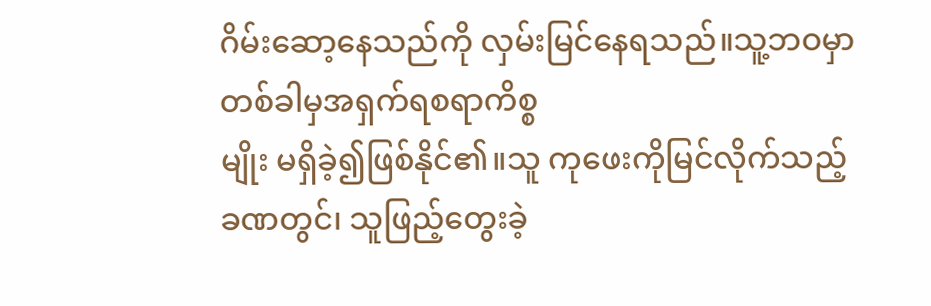ဂိမ်းဆော့နေသည်ကို လှမ်းမြင်နေရသည်။သူ့ဘဝမှာတစ်ခါမှအရှက်ရစရာကိစ္စ
မျိုး မရှိခဲ့၍ဖြစ်နိုင်၏။သူ ကုဖေးကိုမြင်လိုက်သည့်ခဏတွင်၊ သူဖြည့်တွေးခဲ့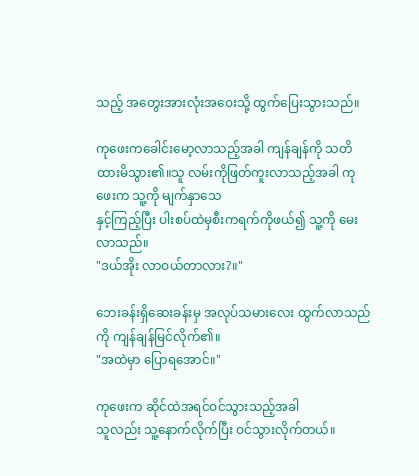သည့် အတွေးအားလုံးအဝေးသို့ ထွက်ပြေးသွားသည်။

ကုဖေးကခေါင်းမော့လာသည့်အခါ ကျန်ချန်ကို သတိထားမိသွား၏။သူ လမ်းကိုဖြတ်ကူးလာသည့်အခါ ကုဖေးက သူ့ကို မျက်နှာသေ
နှင့်ကြည့်ပြီး ပါးစပ်ထဲမှစီးကရက်ကိုဖယ်၍ သူ့ကို မေးလာသည်။
"ဒယ်အိုး လာဝယ်တာလား?။"

ဘေးခန်းရှိဆေးခန်းမှ အလုပ်သမားလေး ထွက်လာသည်ကို ကျန်ချန်မြင်လိုက်၏။
"အထဲမှာ ပြောရအောင်။"

ကုဖေးက ဆိုင်ထဲအရင်ဝင်သွားသည့်အခါ
သူလည်း သူ့နောက်လိုက်ပြီး ဝင်သွားလိုက်တယ်။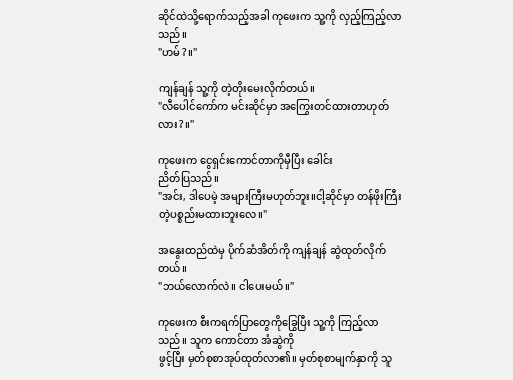ဆိုင်ထဲသို့ရောက်သည့်အခါ ကုဖေးက သူ့ကို လှည့်ကြည့်လာသည်။
"ဟမ်?။"

ကျန်ချန် သူ့ကို တဲ့တိုးမေးလိုက်တယ်။
"လီပေါင်ကော်က မင်းဆိုင်မှာ အကြွေးတင်ထားတာဟုတ်လား?။"

ကုဖေးက ငွေရှင်းကောင်တာကိုမှီပြီး ခေါင်း
ညိတ်ပြသည်။
"အင်း, ဒါပေမဲ့ အများကြီးမဟုတ်ဘူး။ငါ့ဆိုင်မှာ တန်ဖိုးကြီးတဲ့ပစ္စည်းမထားဘူးလေ။"

အနွေးထည်ထဲမှ ပိုက်ဆံအိတ်ကို ကျန်ချန် ဆွဲထုတ်လိုက်တယ်။
"ဘယ်လောက်လဲ။ ငါပေးမယ်။"

ကုဖေးက စီးကရက်ပြာတွေကိုခြွေပြီး သူ့ကို ကြည့်လာသည်။ သူက ကောင်တာ အံဆွဲကို
ဖွင့်ပြီး မှတ်စုစာအုပ်ထုတ်လာ၏။ မှတ်စုစာမျက်နှာကို သူ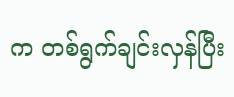က တစ်ရွက်ချင်းလှန်ပြီး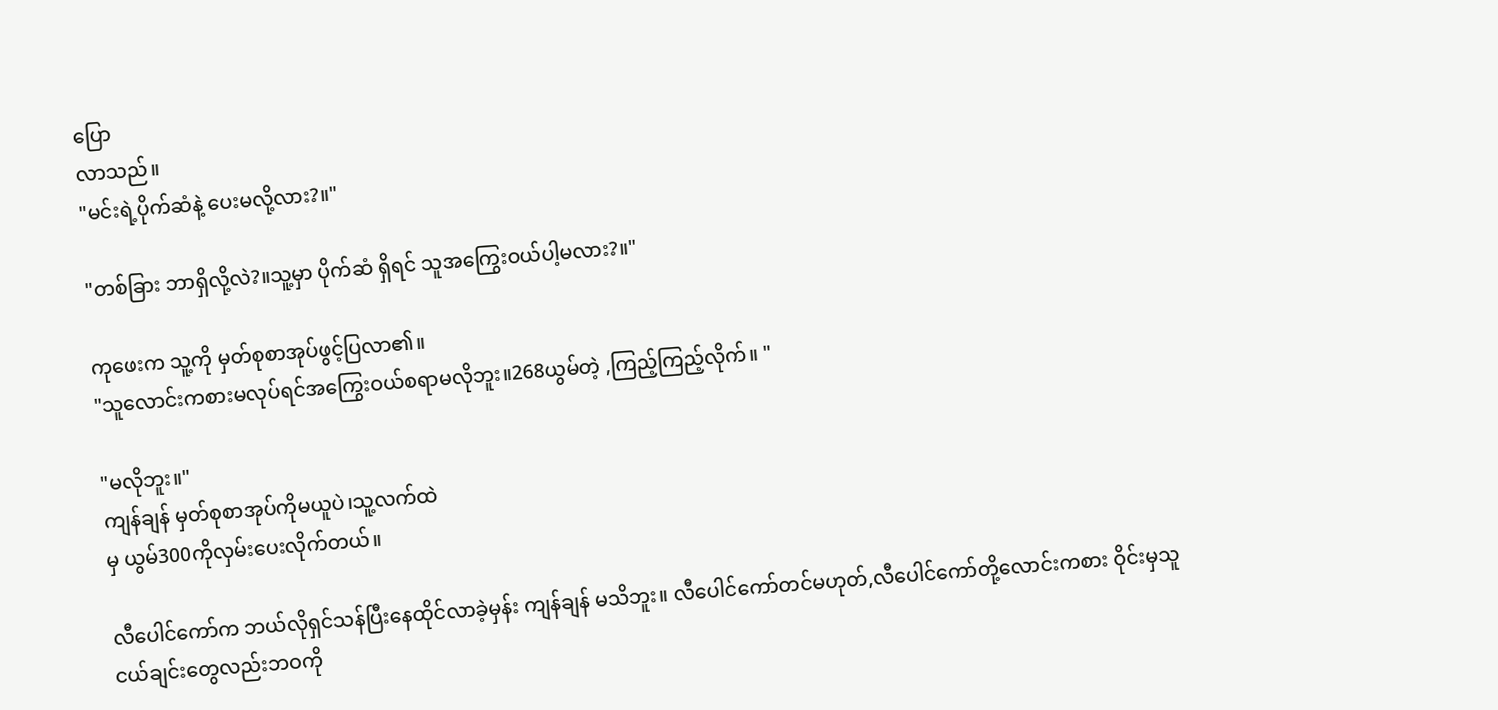ပြော
လာသည်။
"မင်းရဲ့ပိုက်ဆံနဲ့ ပေးမလို့လား?။"

"တစ်ခြား ဘာရှိလို့လဲ?။သူ့မှာ ပိုက်ဆံ ရှိရင် သူအကြွေးဝယ်ပါ့မလား?။"

ကုဖေးက သူ့ကို မှတ်စုစာအုပ်ဖွင့်ပြလာ၏။
"သူလောင်းကစားမလုပ်ရင်အကြွေးဝယ်စရာမလိုဘူး။268ယွမ်တဲ့ ,ကြည့်ကြည့်လိုက်။ "

"မလိုဘူး။"
ကျန်ချန် မှတ်စုစာအုပ်ကိုမယူပဲ၊သူ့လက်ထဲ
မှ ယွမ်300ကိုလှမ်းပေးလိုက်တယ်။

လီပေါင်ကော်က ဘယ်လိုရှင်သန်ပြီးနေထိုင်လာခဲ့မှန်း ကျန်ချန် မသိဘူး။ လီပေါင်ကော်တင်မဟုတ်,လီပေါင်ကော်တို့လောင်းကစား ဝိုင်းမှသူငယ်ချင်းတွေလည်းဘဝကို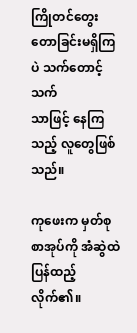ကြိုတင်တွေးတောခြင်းမရှိကြပဲ သက်တောင့်သက်
သာဖြင့် နေကြသည့် လူတွေဖြစ်သည်။

ကုဖေးက မှတ်စုစာအုပ်ကို အံဆွဲထဲပြန်ထည့်လိုက်၏။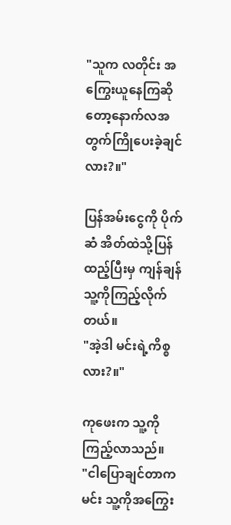"သူက လတိုင်း အကြွေးယူနေကြဆိုတော့နောက်လအတွက်ကြိုပေးခဲ့ချင်လား?။"

ပြန်အမ်းငွေကို ပိုက်ဆံ အိတ်ထဲသို့ပြန်ထည့်ပြီးမှ ကျန်ချန် သူ့ကိုကြည့်လိုက်တယ်။
"အဲ့ဒါ မင်းရဲ့ကိစ္စလား?။"

ကုဖေးက သူ့ကိုကြည့်လာသည်။
"ငါပြောချင်တာက မင်း သူ့ကိုအကြွေး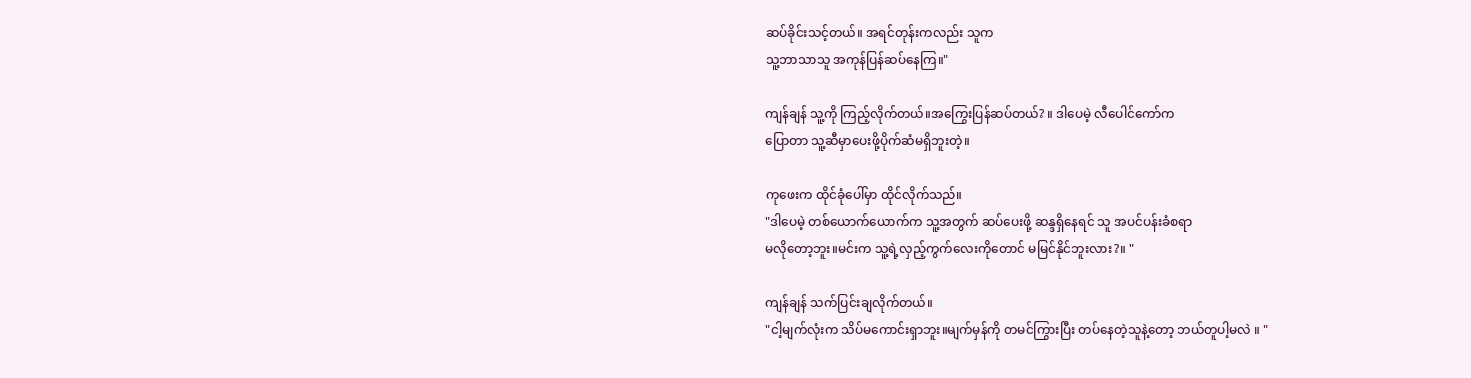ဆပ်ခိုင်းသင့်တယ်။ အရင်တုန်းကလည်း သူက
သူ့ဘာသာသူ အကုန်ပြန်ဆပ်နေကြ။"

ကျန်ချန် သူ့ကို ကြည့်လိုက်တယ်။အကြွေးပြန်ဆပ်တယ်? ။ ဒါပေမဲ့ လီပေါင်ကော်က
ပြောတာ သူ့ဆီမှာပေးဖို့ပိုက်ဆံမရှိဘူးတဲ့။

ကုဖေးက ထိုင်ခုံပေါ်မှာ ထိုင်လိုက်သည်။
"ဒါပေမဲ့ တစ်ယောက်ယောက်က သူ့အတွက် ဆပ်ပေးဖို့ ဆန္ဒရှိနေရင် သူ အပင်ပန်းခံစရာ
မလိုတော့ဘူး။မင်းက သူ့ရဲ့လှည့်ကွက်လေးကိုတောင် မမြင်နိုင်ဘူးလား?။ "

ကျန်ချန် သက်ပြင်းချလိုက်တယ်။
"ငါ့မျက်လုံးက သိပ်မကောင်းရှာဘူး။မျက်မှန်ကို တမင်ကြွားပြီး တပ်နေတဲ့သူနဲ့တော့ ဘယ်တူပါ့မလဲ ။ "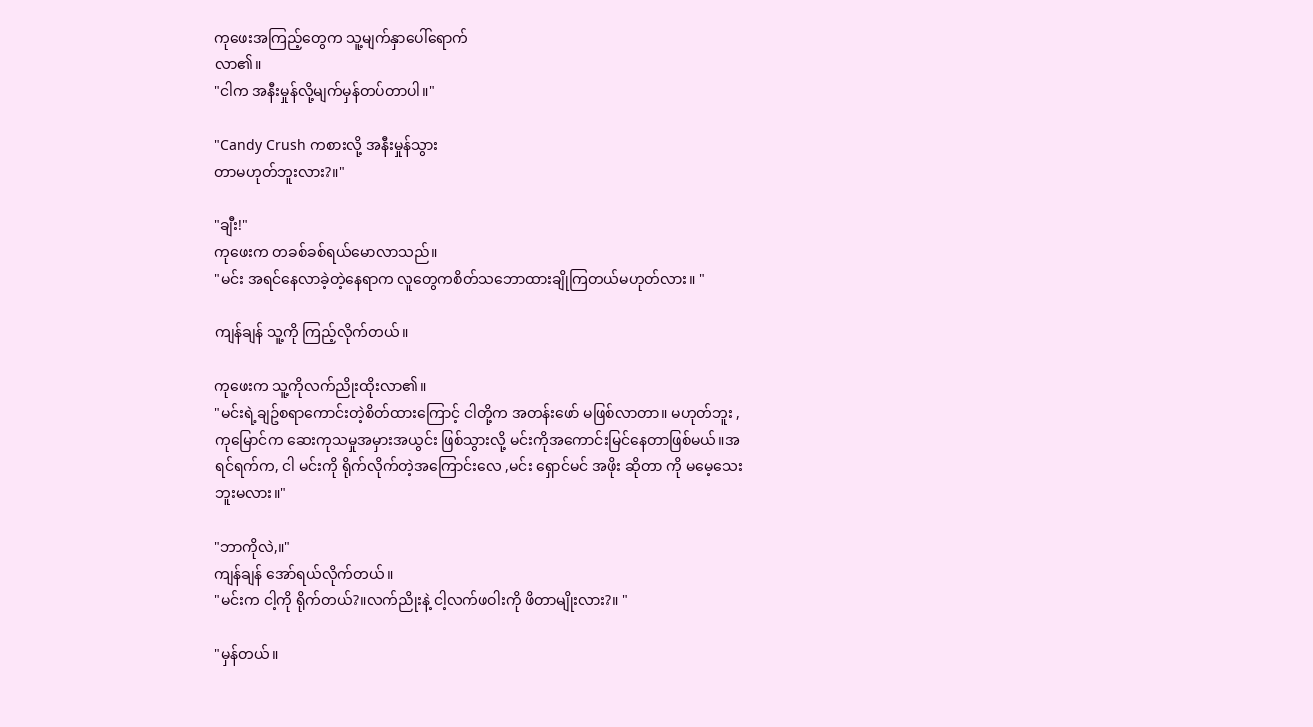ကုဖေးအကြည့်တွေက သူ့မျက်နှာပေါ်ရောက်
လာ၏။
"ငါက အနီးမှုန်လို့မျက်မှန်တပ်တာပါ။"

"Candy Crush ကစားလို့ အနီးမှုန်သွား
တာမဟုတ်ဘူးလား?။"

"ချီး!"
ကုဖေးက တခစ်ခစ်ရယ်မောလာသည်။
"မင်း အရင်နေလာခဲ့တဲ့နေရာက လူတွေကစိတ်သဘောထားချိုကြတယ်မဟုတ်လား။ "

ကျန်ချန် သူ့ကို ကြည့်လိုက်တယ်။

ကုဖေးက သူ့ကိုလက်ညိုးထိုးလာ၏။
"မင်းရဲ့ချဥ်စရာကောင်းတဲ့စိတ်ထားကြောင့် ငါတို့က အတန်းဖော် မဖြစ်လာတာ။ မဟုတ်ဘူး ,ကုမြောင်က ဆေးကုသမှုအမှားအယွင်း ဖြစ်သွားလို့ မင်းကိုအကောင်းမြင်နေတာဖြစ်မယ်။အရင်ရက်က, ငါ မင်းကို ရိုက်လိုက်တဲ့အကြောင်းလေ ,မင်း ရှောင်မင် အဖိုး ဆိုတာ ကို မမေ့သေးဘူးမလား။"

"ဘာကိုလဲ,။"
ကျန်ချန် အော်ရယ်လိုက်တယ်။
"မင်းက ငါ့ကို ရိုက်တယ်?။လက်ညိုးနဲ့ ငါ့လက်ဖဝါးကို ဖိတာမျိုးလား?။ "

"မှန်တယ်။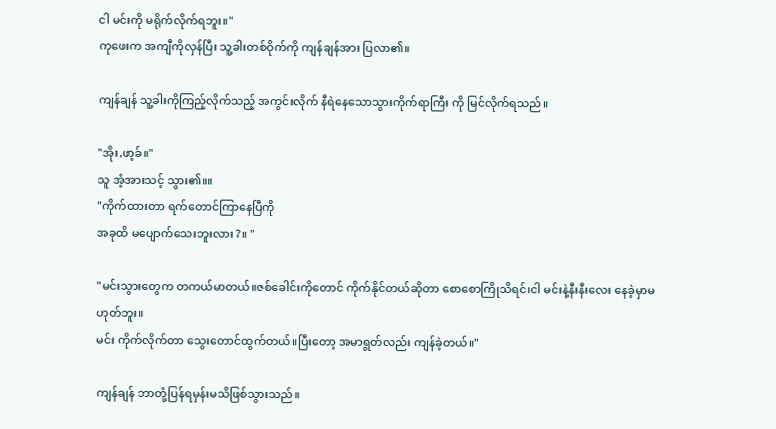ငါ မင်းကို မရိုက်လိုက်ရဘူး။"
ကုဖေးက အကျီကိုလှန်ပြီး သူ့ခါးတစ်ဝိုက်ကို ကျန်ချန်အား ပြလာ၏။

ကျန်ချန် သူ့ခါးကိုကြည့်လိုက်သည့် အကွင်းလိုက် နီရဲနေသောသွားကိုက်ရာကြီး ကို မြင်လိုက်ရသည်။

"အိုး,ဖာ့ခ်။"
သူ အံ့အားသင့် သွား၏။။
"ကိုက်ထားတာ ရက်တောင်ကြာနေပြီကို
အခုထိ မပျောက်သေးဘူးလား?။ "

"မင်းသွားတွေက တကယ်မာတယ်။ဇစ်ခေါင်းကိုတောင် ကိုက်နိုင်တယ်ဆိုတာ စောစောကြိုသိရင်၊ငါ မင်းနဲ့နီးနီးလေး နေခဲ့မှာမဟုတ်ဘူး။
မင်း ကိုက်လိုက်တာ သွေးတောင်ထွက်တယ်။ပြီးတော့ အမာရွတ်လည်း ကျန်ခဲ့တယ်။"

ကျန်ချန် ဘာတုံ့ပြန်ရမှန်းမသိဖြစ်သွားသည်။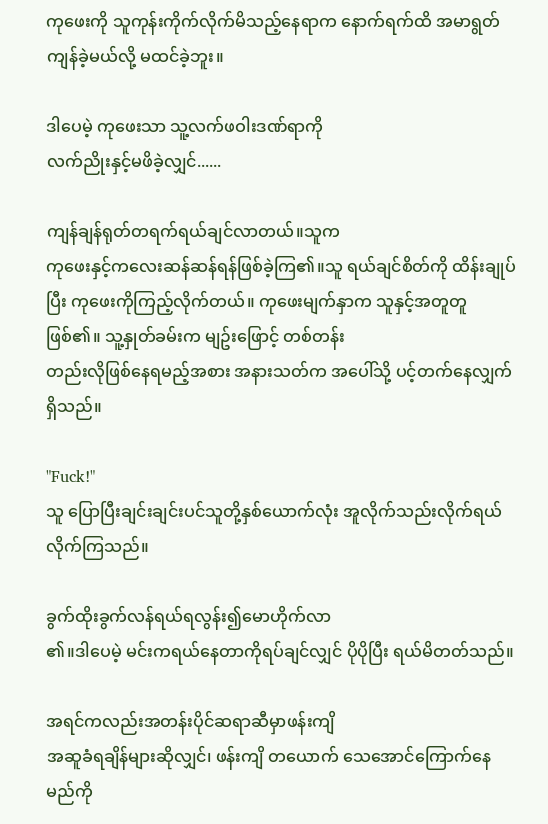ကုဖေးကို သူကုန်းကိုက်လိုက်မိသည့်နေရာက နောက်ရက်ထိ အမာရွတ်ကျန်ခဲ့မယ်လို့ မထင်ခဲ့ဘူး။

ဒါပေမဲ့ ကုဖေးသာ သူ့လက်ဖဝါးဒဏ်ရာကို
လက်ညိုးနှင့်မဖိခဲ့လျှင်......

ကျန်ချန်ရုတ်တရက်ရယ်ချင်လာတယ်။သူက
ကုဖေးနှင့်ကလေးဆန်ဆန်ရန်ဖြစ်ခဲ့ကြ၏။သူ ရယ်ချင်စိတ်ကို ထိန်းချုပ်ပြီး ကုဖေးကိုကြည့်လိုက်တယ်။ ကုဖေးမျက်နှာက သူနှင့်အတူတူ ဖြစ်၏။ သူ့နှုတ်ခမ်းက မျဥ်းဖြောင့် တစ်တန်း
တည်းလိုဖြစ်နေရမည့်အစား အနားသတ်က အပေါ်သို့ ပင့်တက်နေလျှက်ရှိသည်။

"Fuck!"
သူ ပြောပြီးချင်းချင်းပင်သူတို့နှစ်ယောက်လုံး အူလိုက်သည်းလိုက်ရယ်လိုက်ကြသည်။

ခွက်ထိုးခွက်လန်ရယ်ရလွန်း၍မောဟိုက်လာ
၏။ဒါပေမဲ့ မင်းကရယ်နေတာကိုရပ်ချင်လျှင် ပိုပိုပြီး ရယ်မိတတ်သည်။

အရင်ကလည်းအတန်းပိုင်ဆရာဆီမှာဖန်းကျိ
အဆူခံရချိန်များဆိုလျှင်၊ ဖန်းကျိ တယောက် သေအောင်ကြောက်နေမည်ကို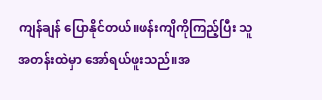ကျန်ချန် ပြောနိုင်တယ်။ဖန်းကျိကိုကြည့်ပြီး သူ အတန်းထဲမှာ အော်ရယ်ဖူးသည်။အ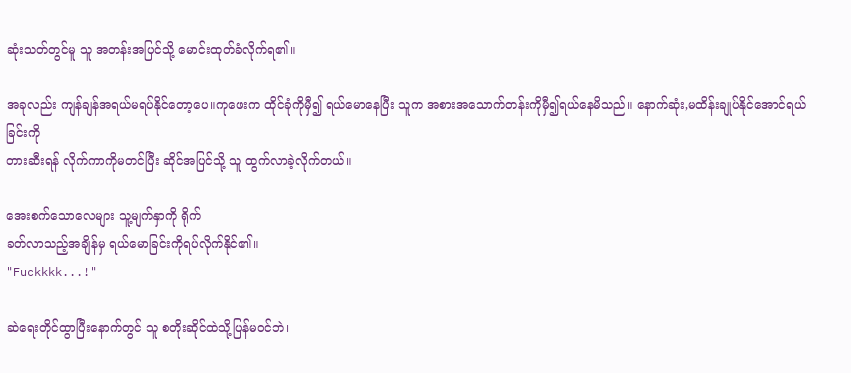ဆုံးသတ်တွင်မူ သူ အတန်းအပြင်သို့ မောင်းထုတ်ခံလိုက်ရ၏။

အခုလည်း ကျန်ချန်အရယ်မရပ်နိုင်တော့ပေ။ကုဖေးက ထိုင်ခုံကိုမှီ၍ ရယ်မောနေပြီး သူက အစားအသောက်တန်းကိုမှီ၍ရယ်နေမိသည်။ နောက်ဆုံး,မထိန်းချုပ်နိုင်အောင်ရယ်ခြင်းကို
တားဆီးရန် လိုက်ကာကိုမတင်ပြီး ဆိုင်အပြင်သို့ သူ ထွက်လာခဲ့လိုက်တယ်။

အေးစက်သောလေများ သူ့မျက်နှာကို ရိုက်
ခတ်လာသည့်အချိန်မှ ရယ်မောခြင်းကိုရပ်လိုက်နိုင်၏။
"Fuckkkk...!"

ဆဲရေးတိုင်ထွာပြီးနောက်တွင် သူ စတိုးဆိုင်ထဲသို့ပြန်မဝင်ဘဲ၊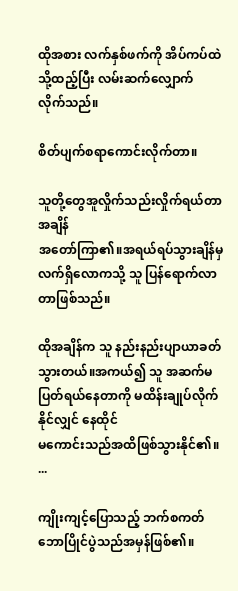ထိုအစား လက်နှစ်ဖက်ကို အိပ်ကပ်ထဲသို့ထည့်ပြီး လမ်းဆက်လျှောက်
လိုက်သည်။

စိတ်ပျက်စရာကောင်းလိုက်တာ။

သူတို့တွေအူလှိုက်သည်းလှိုက်ရယ်တာအချိန်
အတော်ကြာ၏။အရယ်ရပ်သွားချိန်မှ လက်ရှိလောကသို့ သူ ပြန်ရောက်လာတာဖြစ်သည်။

ထိုအချိန်က သူ နည်းနည်းပျာယာခတ်သွားတယ်။အကယ်၍ သူ အဆက်မပြတ်ရယ်နေတာကို မထိန်းချုပ်လိုက်နိုင်လျှင် နေထိုင်
မကောင်းသည်အထိဖြစ်သွားနိုင်၏။
...

ကျိုးကျင့်ပြောသည့် ဘက်စကတ်ဘောပြိုင်ပွဲသည်အမှန်ဖြစ်၏။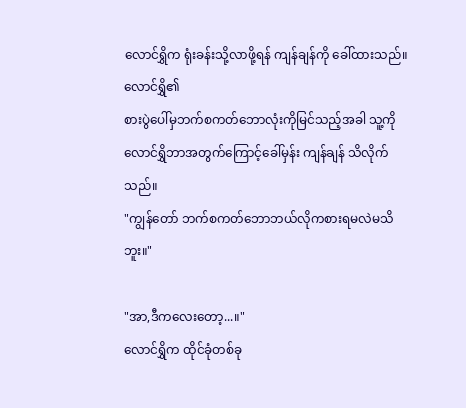လောင်ရွှိက ရုံးခန်းသို့လာဖို့ရန် ကျန်ချန်ကို ခေါ်ထားသည်။ လောင်ရွှိ၏
စားပွဲပေါ်မှဘက်စကတ်ဘောလုံးကိုမြင်သည့်အခါ သူ့ကို လောင်ရွှိဘာအတွက်ကြောင့်ခေါ်မှန်း ကျန်ချန် သိလိုက်သည်။
"ကျွန်တော် ဘက်စကတ်ဘောဘယ်လိုကစားရမလဲမသိဘူး။"

"အာ,ဒီကလေးတော့...။"
လောင်ရွှိက ထိုင်ခုံတစ်ခု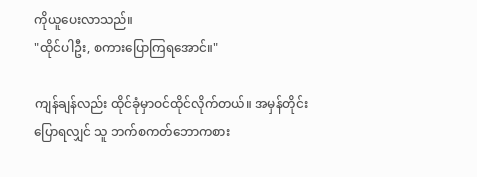ကိုယူပေးလာသည်။
"ထိုင်ပါဦး, စကားပြောကြရအောင်။"

ကျန်ချန်လည်း ထိုင်ခုံမှာဝင်ထိုင်လိုက်တယ်။ အမှန်တိုင်းပြောရလျှင် သူ ဘက်စကတ်ဘောကစား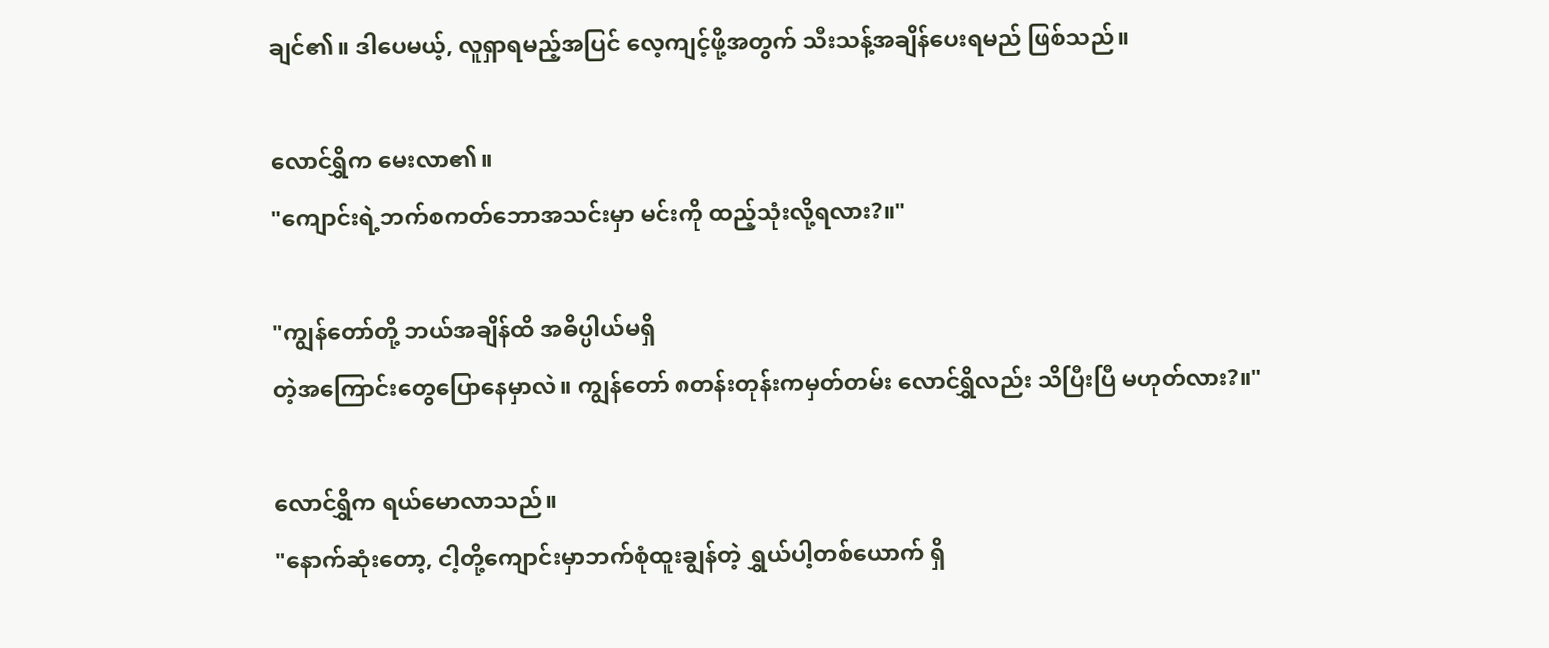ချင်၏။ ဒါပေမယ့်, လူရှာရမည့်အပြင် လေ့ကျင့်ဖို့အတွက် သီးသန့်အချိန်ပေးရမည် ဖြစ်သည်။

လောင်ရွှိက မေးလာ၏။
"ကျောင်းရဲ့ဘက်စကတ်ဘောအသင်းမှာ မင်းကို ထည့်သုံးလို့ရလား?။"

"ကျွန်တော်တို့ ဘယ်အချိန်ထိ အဓိပ္ပါယ်မရှိ
တဲ့အကြောင်းတွေပြောနေမှာလဲ။ ကျွန်တော် ၈တန်းတုန်းကမှတ်တမ်း လောင်ရွှိလည်း သိပြီးပြီ မဟုတ်လား?။"

လောင်ရွှိက ရယ်မောလာသည်။
"နောက်ဆုံးတော့, ငါ့တို့ကျောင်းမှာဘက်စုံထူးချွန်တဲ့ ရွှယ်ပါ့တစ်ယောက် ရှိ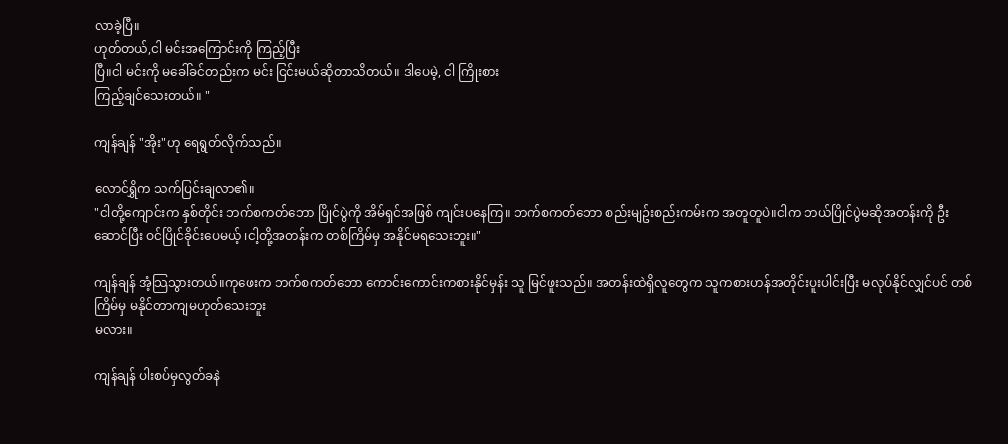လာခဲ့ပြီ။
ဟုတ်တယ်,ငါ မင်းအကြောင်းကို ကြည့်ပြီး
ပြီ။ငါ မင်းကို မခေါ်ခင်တည်းက မင်း ငြင်းမယ်ဆိုတာသိတယ်။ ဒါပေမဲ့, ငါ ကြိုးစား
ကြည့်ချင်သေးတယ်။ "

ကျန်ချန် "အိုး"ဟု ရေရွတ်လိုက်သည်။

လောင်ရွှိက သက်ပြင်းချလာ၏။
"ငါတို့ကျောင်းက နှစ်တိုင်း ဘက်စကတ်ဘော ပြိုင်ပွဲကို အိမ်ရှင်အဖြစ် ကျင်းပနေကြ။ ဘက်စကတ်ဘော စည်းမျဥ်းစည်းကမ်းက အတူတူပဲ။ငါက ဘယ်ပြိုင်ပွဲမဆိုအတန်းကို ဦးဆောင်ပြီး ဝင်ပြိုင်ခိုင်းပေမယ့် ၊ငါ့တို့အတန်းက တစ်ကြိမ်မှ အနိုင်မရသေးဘူး။"

ကျန်ချန် အံ့သြသွားတယ်။ကုဖေးက ဘက်စကတ်ဘော ကောင်းကောင်းကစားနိုင်မှန်း သူ မြင်ဖူးသည်။ အတန်းထဲရှိလူတွေက သူကစားဟန်အတိုင်းပူးပါင်းပြီး မလုပ်နိုင်လျှင်ပင် တစ်ကြိမ်မှ မနိုင်တာကျမဟုတ်သေးဘူး
မလား။

ကျန်ချန် ပါးစပ်မှလွတ်ခနဲ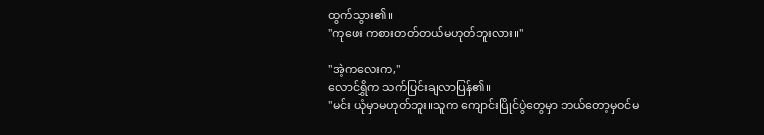ထွက်သွား၏။
"ကုဖေး ကစားတတ်တယ်မဟုတ်ဘူးလား။"

"အဲ့ကလေးက,"
လောင်ရွှိက သက်ပြင်းချလာပြန်၏။
"မင်း ယုံမှာမဟုတ်ဘူး။သူက ကျောင်းပြိုင်ပွဲတွေမှာ ဘယ်တော့မှဝင်မ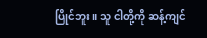ပြိုင်ဘူး။ သူ ငါတို့ကို ဆန့်ကျင်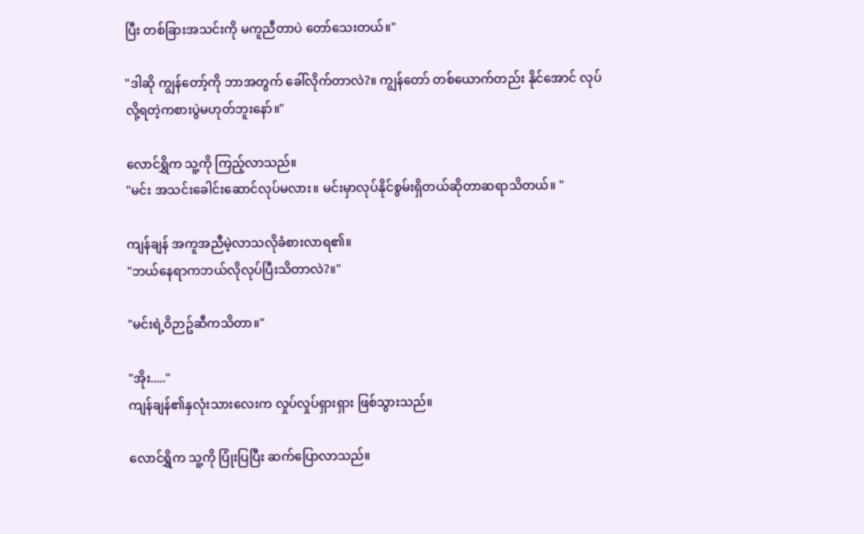ပြီး တစ်ခြားအသင်းကို မကူညီတာပဲ တော်သေးတယ်။"

"ဒါဆို ကျွန်တော့်ကို ဘာအတွက် ခေါ်လိုက်တာလဲ?။ ကျွန်တော် တစ်ယောက်တည်း နိုင်အောင် လုပ်လို့ရတဲ့ကစားပွဲမဟုတ်ဘူးနော်။"

လောင်ရွှိက သူ့ကို ကြည့်လာသည်။
"မင်း အသင်းခေါင်းဆောင်လုပ်မလား။ မင်းမှာလုပ်နိုင်စွမ်းရှိတယ်ဆိုတာဆရာသိတယ်။ "

ကျန်ချန် အကူအညီမဲ့လာသလိုခံစားလာရ၏။
"ဘယ်နေရာကဘယ်လိုလုပ်ပြီးသိတာလဲ?။"

"မင်းရဲ့ဝိဉာဥ်ဆီကသိတာ။"

"အိုး....."
ကျန်ချန်၏နှလုံးသားလေးက လှုပ်လှုပ်ရှားရှား ဖြစ်သွားသည်။

လောင်ရွှိက သူ့ကို ပြုံးပြပြီး ဆက်ပြောလာသည်။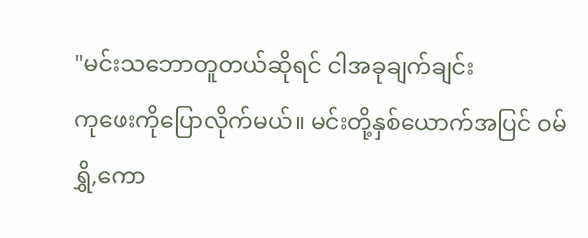"မင်းသဘောတူတယ်ဆိုရင် ငါအခုချက်ချင်း
ကုဖေးကိုပြောလိုက်မယ်။ မင်းတို့နှစ်ယောက်အပြင် ဝမ်ရွှိ,ကော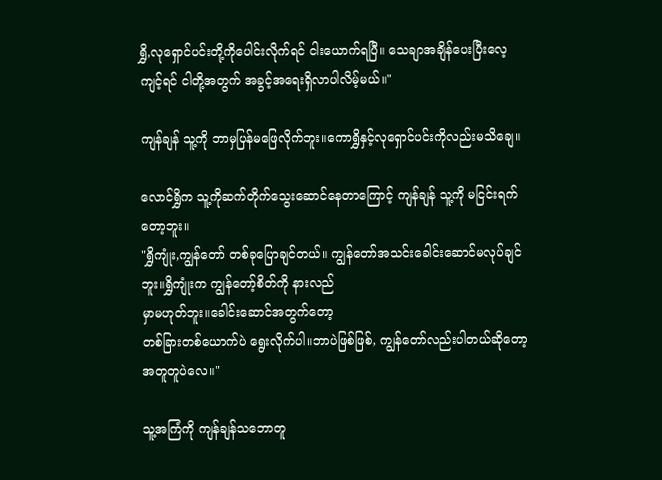ရွှိ,လုရှောင်ပင်းတို့ကိုပေါင်းလိုက်ရင် ငါးယောက်ရပြီ။ သေချာအချိန်ပေးပြီးလေ့ကျင့်ရင် ငါတို့အတွက် အခွင့်အရေးရှိလာပါလိမ့်မယ်။"

ကျန်ချန် သူ့ကို ဘာမှပြန်မဖြေလိုက်ဘူး။ကောရွှိနှင့်လုရှောင်ပင်းကိုလည်းမသိချေ။

လောင်ရွှိက သူ့ကိုဆက်တိုက်သွေးဆောင်နေတာကြောင့် ကျန်ချန် သူ့ကို မငြင်းရက်တော့ဘူး။
"ရွှိကျုံး,ကျွန်တော် တစ်ခုပြောချင်တယ်။ ကျွန်တော်အသင်းခေါင်းဆောင်မလုပ်ချင်ဘူး။ရွှိကျုံးက ကျွန်တော့်စိတ်ကို နားလည်
မှာမဟုတ်ဘူး။ခေါင်းဆောင်အတွက်တော့
တစ်ခြားတစ်ယောက်ပဲ ရွေးလိုက်ပါ။ဘာပဲဖြစ်ဖြစ်, ကျွန်တော်လည်းပါတယ်ဆိုတော့အတူတူပဲလေ။"

သူ့အကြံကို ကျန်ချန်သဘောတူ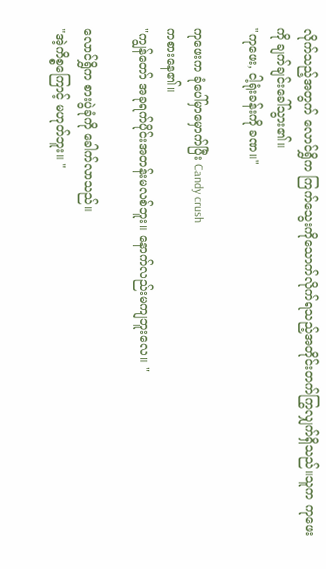လိုက်သည့်အတွက် လောင်ရွှိက ကြက်သွေးကိုသောက်လိုက်ရသည့်အတိုင်းတက်ကြွလျှက်ရှိသည်။သူက ကုဖေးကို ချက်ချင်းခေါ်သွား၏။
"ကုဖေး, ငါ့ရုံးခန်းကို ခဏ။"

ကုဖေးက ခုံပေါ်မှာမှောက်ပြီး Candy crush
ကစားနေ၏။
"ကျွန်တော် အခုရက်ပိုင်းအတန်းမလစ်ဘူး။ နောက်လည်းမကျဘူးလေ။ "

လောင်ရွှိက စားပွဲခုံကို ခေါက်လာသည်။
"အဲ့ကိစ္စကြောင့် မဟုတ်ဘူး။ "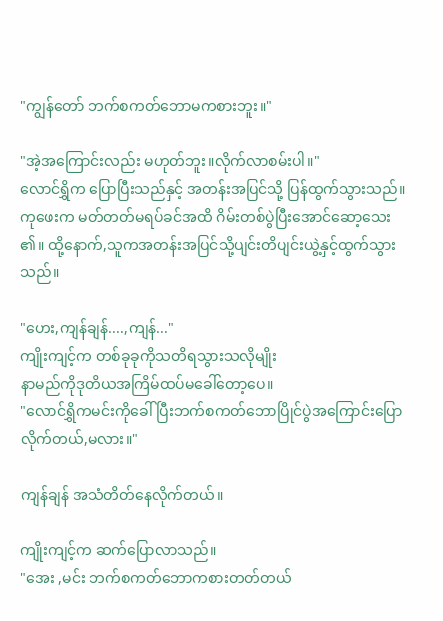"ကျွန်တော် ဘက်စကတ်ဘောမကစားဘူး။"

"အဲ့အကြောင်းလည်း မဟုတ်ဘူး။လိုက်လာစမ်းပါ။"
လောင်ရွှိက ပြောပြီးသည်နှင့် အတန်းအပြင်သို့ ပြန်ထွက်သွားသည်။ကုဖေးက မတ်တတ်မရပ်ခင်အထိ ဂိမ်းတစ်ပွဲပြီးအောင်ဆော့သေး
၏။ ထို့နောက်,သူကအတန်းအပြင်သို့ပျင်းတိပျင်းယွဲ့နှင့်ထွက်သွားသည်။

"ဟေး,ကျန်ချန်....,ကျန်..."
ကျိုးကျင့်က တစ်ခုခုကိုသတိရသွားသလိုမျိုး
နာမည်ကိုဒုတိယအကြိမ်ထပ်မခေါ်တော့ပေ။
"လောင်ရွှိကမင်းကိုခေါ်ပြီးဘက်စကတ်ဘောပြိုင်ပွဲအကြောင်းပြောလိုက်တယ်,မလား။"

ကျန်ချန် အသံတိတ်နေလိုက်တယ်။

ကျိုးကျင့်က ဆက်ပြောလာသည်။
"အေး ,မင်း ဘက်စကတ်ဘောကစားတတ်တယ်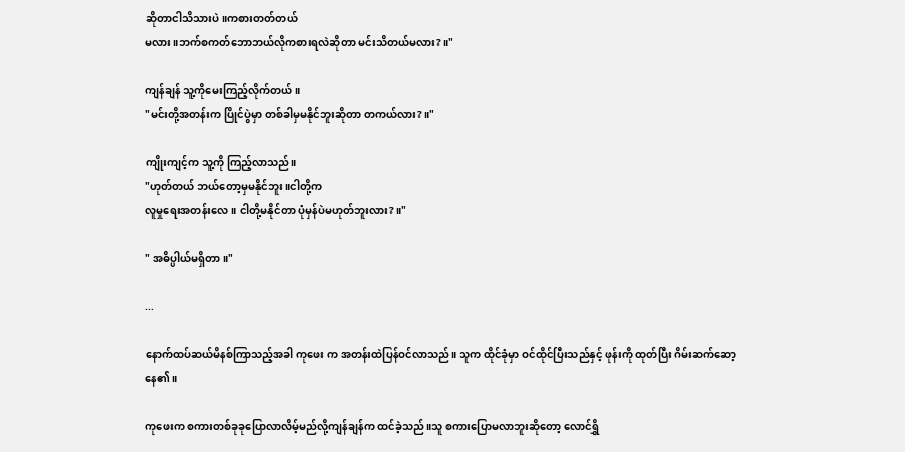ဆိုတာငါသိသားပဲ။ကစားတတ်တယ်
မလား။ဘက်စကတ်ဘောဘယ်လိုကစားရလဲဆိုတာ မင်းသိတယ်မလား?။"

ကျန်ချန် သူ့ကိုမေးကြည့်လိုက်တယ်။
"မင်းတို့အတန်းက ပြိုင်ပွဲမှာ တစ်ခါမှမနိုင်ဘူးဆိုတာ တကယ်လား?။"

ကျိုးကျင့်က သူ့ကို ကြည့်လာသည်။
"ဟုတ်တယ် ဘယ်တော့မှမနိုင်ဘူး။ငါတို့က
လူမှုရေးအတန်းလေ။ ငါတို့မနိုင်တာ ပုံမှန်ပဲမဟုတ်ဘူးလား?။"

" အဓိပ္ပါယ်မရှိတာ။"

...

နောက်ထပ်ဆယ်မိနစ်ကြာသည့်အခါ ကုဖေး က အတန်းထဲပြန်ဝင်လာသည်။ သူက ထိုင်ခုံမှာ ဝင်ထိုင်ပြီးသည်နှင့် ဖုန်းကို ထုတ်ပြီး ဂိမ်းဆက်ဆော့နေ၏။

ကုဖေးက စကားတစ်ခုခုပြောလာလိမ့်မည်လို့ကျန်ချန်က ထင်ခဲ့သည်။သူ စကားပြောမလာဘူးဆိုတော့ လောင်ရွှိ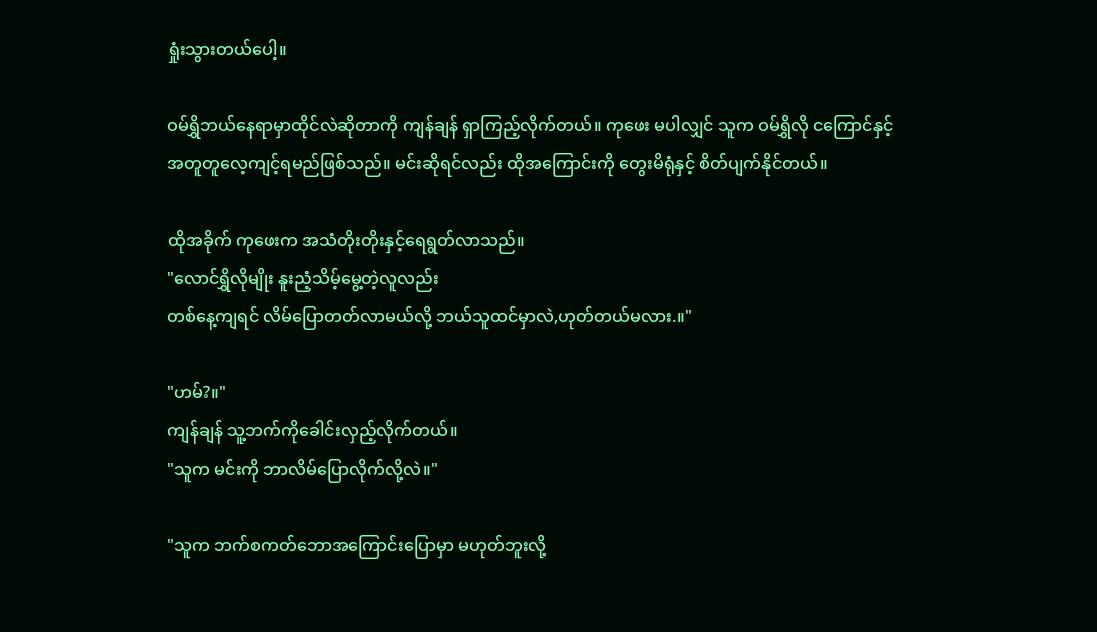ရှုံးသွားတယ်ပေါ့။

ဝမ်ရွှိဘယ်နေရာမှာထိုင်လဲဆိုတာကို ကျန်ချန် ရှာကြည့်လိုက်တယ်။ ကုဖေး မပါလျှင် သူက ဝမ်ရွှိလို ငကြောင်နှင့်အတူတူလေ့ကျင့်ရမည်ဖြစ်သည်။ မင်းဆိုရင်လည်း ထိုအကြောင်းကို တွေးမိရုံနှင့် စိတ်ပျက်နိုင်တယ်။

ထိုအခိုက် ကုဖေးက အသံတိုးတိုးနှင့်ရေရွတ်လာသည်။
"လောင်ရွှိလိုမျိုး နူးညံ့သိမ့်မွေ့တဲ့လူလည်း
တစ်နေ့ကျရင် လိမ်ပြောတတ်လာမယ်လို့ ဘယ်သူထင်မှာလဲ,ဟုတ်တယ်မလား.။"

"ဟမ်?။"
ကျန်ချန် သူ့ဘက်ကိုခေါင်းလှည့်လိုက်တယ်။
"သူက မင်းကို ဘာလိမ်ပြောလိုက်လို့လဲ။"

"သူက ဘက်စကတ်ဘောအကြောင်းပြောမှာ မဟုတ်ဘူးလို့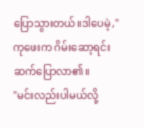ပြောသွားတယ်။ဒါပေမဲ့,"
ကုဖေးက ဂိမ်းဆော့ရင်း ဆက်ပြောလာ၏။
"မင်းလည်းပါမယ်လို့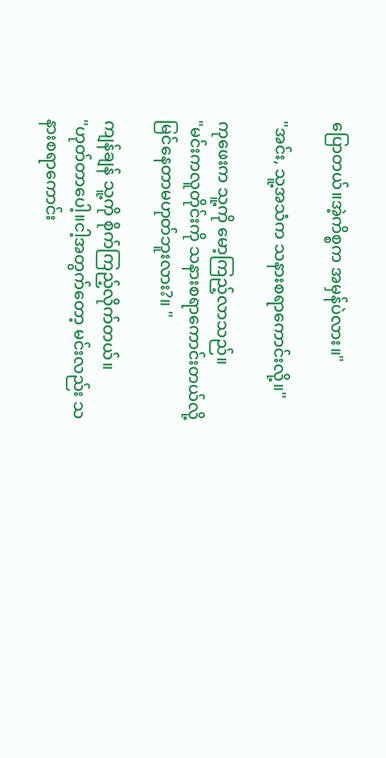ပြောတယ်။အဲ့ကိစ္စက အမှန်ပဲလား။"

"အင်း, သူ့အသံက သနားစရာကောင်းလို့။"

ကုဖေးက သူ့ကို မော့ကြည့်လာသည်။
"မင်းကလူတိုင်းကို သနားစရာကောင်းတယ်လို့ မြင်နေတာမဟုတ်ဘူးလား?။ "

ကျန်ချန် သူ့ကို စိုက်ကြည့်လိုက်တယ်။
"ဟုတ်တာပေါ့။ငါ့အတွက်တော့ မင်းလည်း သနားစရာကောင်း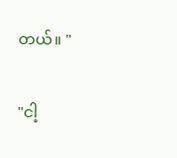တယ်။ "

"ငါ့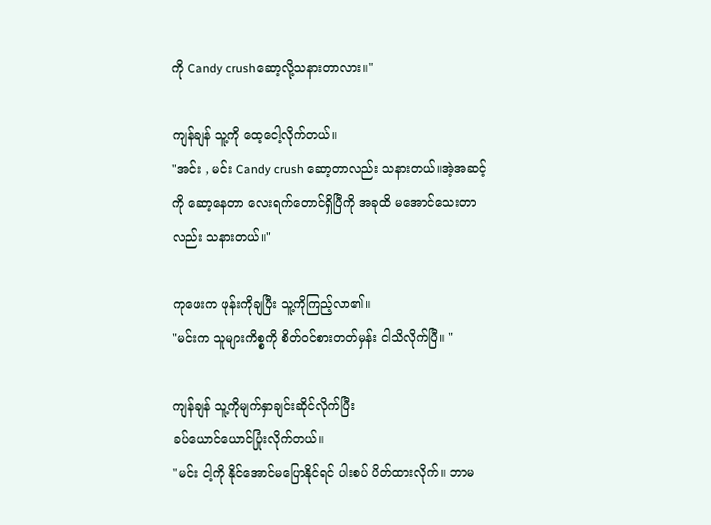ကို Candy crushဆော့လို့သနားတာလား။"

ကျန်ချန် သူ့ကို ထေ့ငေါ့လိုက်တယ်။
"အင်း , မင်း Candy crush ဆော့တာလည်း သနားတယ်။အဲ့အဆင့်ကို ဆော့နေတာ လေးရက်တောင်ရှိပြီကို အခုထိ မအောင်သေးတာလည်း သနားတယ်။"

ကုဖေးက ဖုန်းကိုချပြီး သူ့ကိုကြည့်လာ၏။
"မင်းက သူများကိစ္စကို စိတ်ဝင်စားတတ်မှန်း ငါသိလိုက်ပြီ။ "

ကျန်ချန် သူ့ကိုမျက်နှာချင်းဆိုင်လိုက်ပြီး
ခပ်ယောင်ယောင်ပြုံးလိုက်တယ်။
"မင်း ငါ့ကို နိုင်အောင်မပြောနိုင်ရင် ပါးစပ် ပိတ်ထားလိုက်။ ဘာမ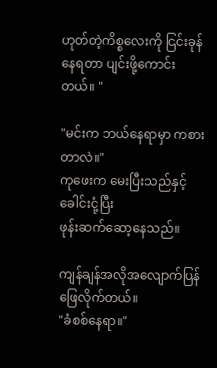ဟုတ်တဲ့ကိစ္စလေးကို ငြင်းခုန်နေရတာ ပျင်းဖို့ကောင်းတယ်။ "

"မင်းက ဘယ်နေရာမှာ ကစားတာလဲ။"
ကုဖေးက မေးပြီးသည်နှင့် ခေါင်းငုံ့ပြီး
ဖုန်းဆက်ဆော့နေသည်။

ကျန်ချန်အလိုအလျောက်ပြန်ဖြေလိုက်တယ်။
"ခံစစ်နေရာ။"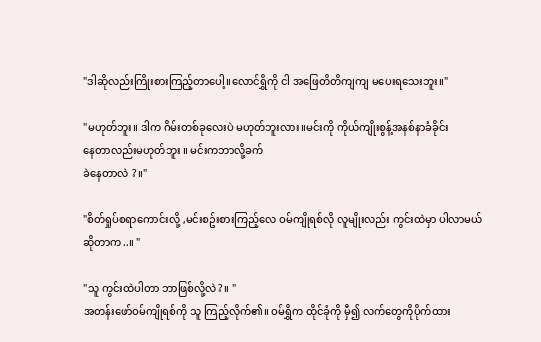"ဒါဆိုလည်းကြိုးစားကြည့်တာပေါ့။လောင်ရွှိကို ငါ အဖြေတိတိကျကျ မပေးရသေးဘူး။"

"မဟုတ်ဘူး။ ဒါက ဂိမ်းတစ်ခုလေးပဲ မဟုတ်ဘူးလား။မင်းကို ကိုယ်ကျိုးစွန့်အနစ်နာခံခိုင်း
နေတာလည်းမဟုတ်ဘူး ။ မင်းကဘာလို့ခက်
ခဲနေတာလဲ ?။"

"စိတ်ရှုပ်စရာကောင်းလို့ ,မင်းစဥ်းစားကြည့်လေ ဝမ်ကျိုရစ်လို လူမျိုးလည်း ကွင်းထဲမှာ ပါလာမယ်ဆိုတာက..။ "

"သူ ကွင်းထဲပါတာ ဘာဖြစ်လို့လဲ?။ "
အတန်းဖော်ဝမ်ကျိုရစ်ကို သူ ကြည့်လိုက်၏။ ဝမ်ရွှိက ထိုင်ခုံကို မှီ၍ လက်တွေကိုပိုက်ထား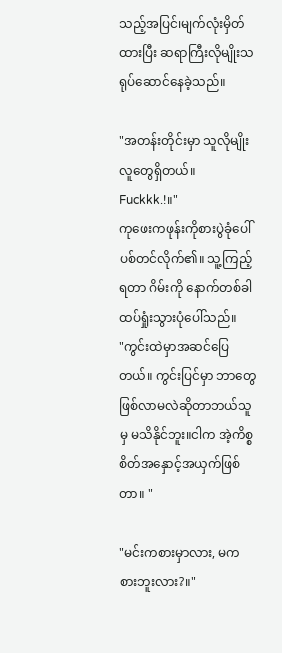သည့်အပြင်၊မျက်လုံးမှိတ်ထားပြီး ဆရာကြီးလိုမျိုးသရုပ်ဆောင်နေခဲ့သည်။

"အတန်းတိုင်းမှာ သူလိုမျိုးလူတွေရှိတယ်။
Fuckkk.!။"
ကုဖေးကဖုန်းကိုစားပွဲခုံပေါ် ပစ်တင်လိုက်၏။ သူ့ကြည့်ရတာ ဂိမ်းကို နောက်တစ်ခါ ထပ်ရှုံးသွားပုံပေါ်သည်။
"ကွင်းထဲမှာအဆင်ပြေတယ်။ ကွင်းပြင်မှာ ဘာတွေဖြစ်လာမလဲဆိုတာဘယ်သူမှ မသိနိုင်ဘူး။ငါက အဲ့ကိစ္စ စိတ်အနှောင့်အယှက်ဖြစ်တာ။ "

"မင်းကစားမှာလား, မကစားဘူးလား?။"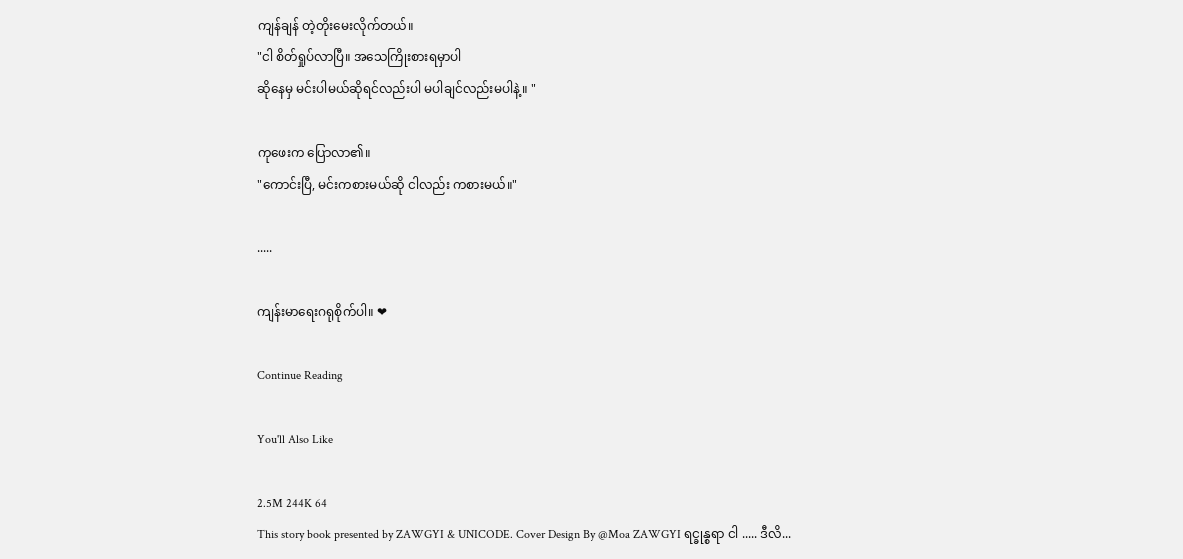ကျန်ချန် တဲ့တိုးမေးလိုက်တယ်။
"ငါ စိတ်ရှုပ်လာပြီ။ အသေကြိုးစားရမှာပါ
ဆိုနေမှ မင်းပါမယ်ဆိုရင်လည်းပါ မပါချင်လည်းမပါနဲ့။ "

ကုဖေးက ပြောလာ၏။
"ကောင်းပြီ, မင်းကစားမယ်ဆို ငါလည်း ကစားမယ်။"

.....

ကျန်းမာရေးဂရုစိုက်ပါ။ ❤

Continue Reading

You'll Also Like

2.5M 244K 64
This story book presented by ZAWGYI & UNICODE. Cover Design By @Moa ZAWGYI ရင္ခုန္စရာ ငါ ..... ဒီလိ...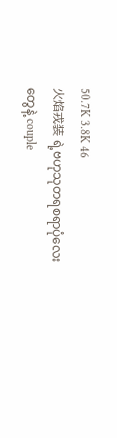50.7K 3.8K 46
火焰戎装 ရဲ့ဗဟုသုတရစရာပုံလေးတွေနဲ့ couple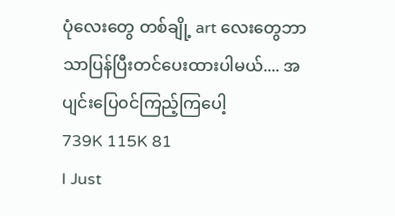ပုံလေးတွေ တစ်ချို့ art လေးတွေဘာသာပြန်ပြီးတင်ပေးထားပါမယ်.... အပျင်းပြေ၀င်ကြည့်ကြပေါ့
739K 115K 81
I Just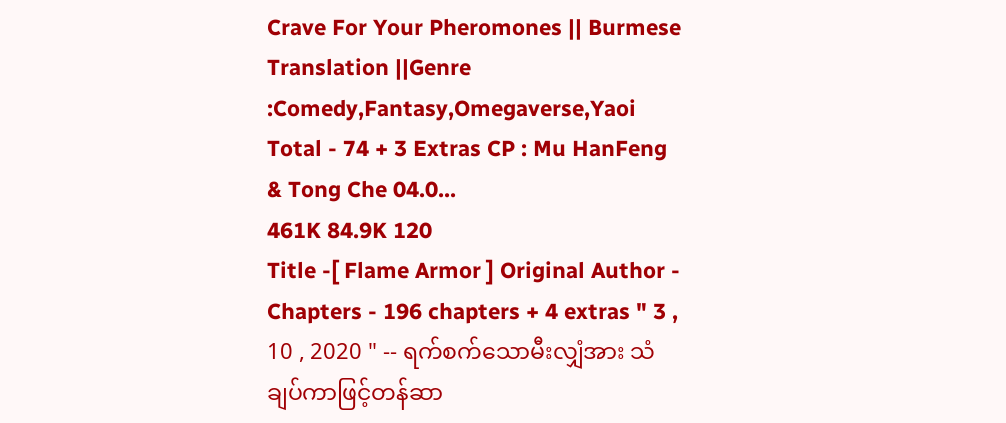Crave For Your Pheromones || Burmese Translation ||Genre :Comedy,Fantasy,Omegaverse,Yaoi Total - 74 + 3 Extras CP : Mu HanFeng & Tong Che 04.0...
461K 84.9K 120
Title -[ Flame Armor ] Original Author - Chapters - 196 chapters + 4 extras " 3 , 10 , 2020 " -- ရက်စက်သောမီးလျှံအား သံချပ်ကာဖြင့်တန်ဆာ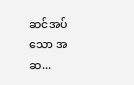ဆင်အပ်သော အဆ...